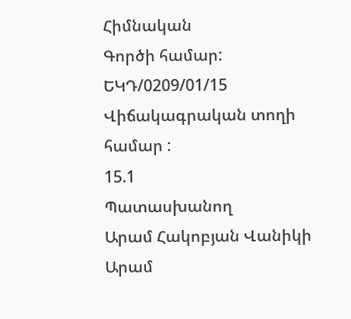Հիմնական
Գործի համար:
ԵԿԴ/0209/01/15
Վիճակագրական տողի համար :
15.1
Պատասխանող
Արամ Հակոբյան Վանիկի
Արամ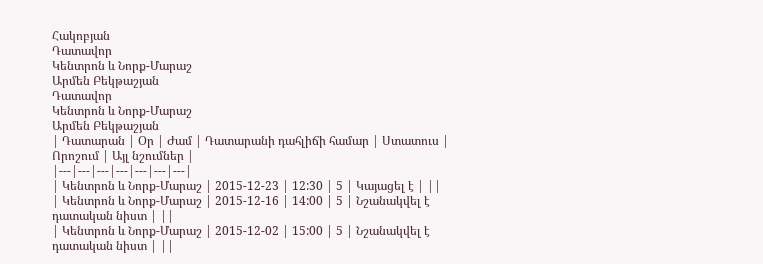Հակոբյան
Դատավոր
Կենտրոն և Նորք-Մարաշ
Արմեն Բեկթաշյան
Դատավոր
Կենտրոն և Նորք-Մարաշ
Արմեն Բեկթաշյան
| Դատարան | Օր | Ժամ | Դատարանի դահլիճի համար | Ստատուս | Որոշում | Այլ նշումներ |
|---|---|---|---|---|---|---|
| Կենտրոն և Նորք-Մարաշ | 2015-12-23 | 12:30 | 5 | Կայացել է | ||
| Կենտրոն և Նորք-Մարաշ | 2015-12-16 | 14:00 | 5 | Նշանակվել է դատական նիստ | ||
| Կենտրոն և Նորք-Մարաշ | 2015-12-02 | 15:00 | 5 | Նշանակվել է դատական նիստ | ||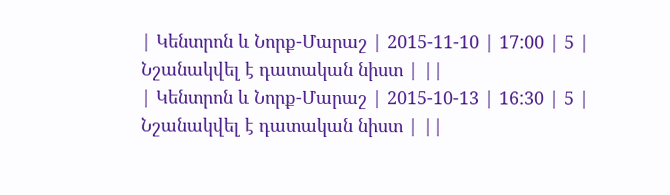| Կենտրոն և Նորք-Մարաշ | 2015-11-10 | 17:00 | 5 | Նշանակվել է դատական նիստ | ||
| Կենտրոն և Նորք-Մարաշ | 2015-10-13 | 16:30 | 5 | Նշանակվել է դատական նիստ | ||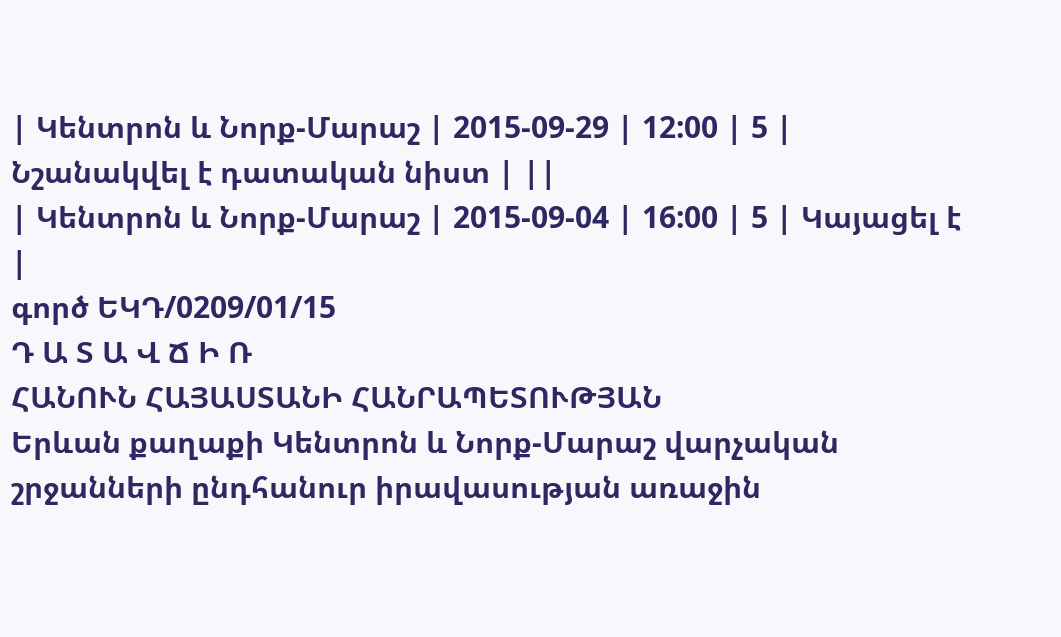| Կենտրոն և Նորք-Մարաշ | 2015-09-29 | 12:00 | 5 | Նշանակվել է դատական նիստ | ||
| Կենտրոն և Նորք-Մարաշ | 2015-09-04 | 16:00 | 5 | Կայացել է |
գործ ԵԿԴ/0209/01/15
Դ Ա Տ Ա Վ Ճ Ի Ռ
ՀԱՆՈՒՆ ՀԱՅԱՍՏԱՆԻ ՀԱՆՐԱՊԵՏՈՒԹՅԱՆ
Երևան քաղաքի Կենտրոն և Նորք-Մարաշ վարչական շրջանների ընդհանուր իրավասության առաջին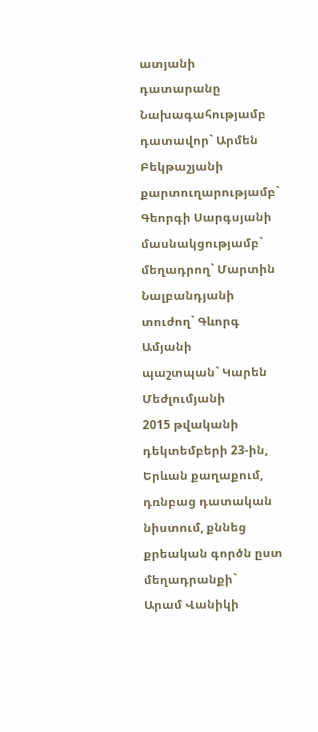ատյանի դատարանը
Նախագահությամբ դատավոր` Արմեն Բեկթաշյանի
քարտուղարությամբ` Գեորգի Սարգսյանի
մասնակցությամբ`
մեղադրող` Մարտին Նալբանդյանի
տուժող` Գևորգ Ամյանի
պաշտպան` Կարեն Մեժլումյանի
2015 թվականի դեկտեմբերի 23-ին, Երևան քաղաքում, դռնբաց դատական նիստում, քննեց քրեական գործն ըստ մեղադրանքի`
Արամ Վանիկի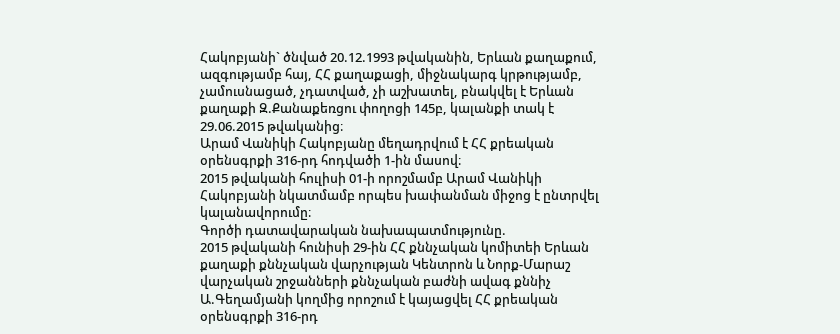Հակոբյանի` ծնված 20.12.1993 թվականին, Երևան քաղաքում, ազգությամբ հայ, ՀՀ քաղաքացի, միջնակարգ կրթությամբ, չամուսնացած, չդատված, չի աշխատել, բնակվել է Երևան քաղաքի Զ.Քանաքեռցու փողոցի 145բ, կալանքի տակ է 29.06.2015 թվականից։
Արամ Վանիկի Հակոբյանը մեղադրվում է ՀՀ քրեական օրենսգրքի 316-րդ հոդվածի 1-ին մասով։
2015 թվականի հուլիսի 01-ի որոշմամբ Արամ Վանիկի Հակոբյանի նկատմամբ որպես խափանման միջոց է ընտրվել կալանավորումը։
Գործի դատավարական նախապատմությունը.
2015 թվականի հունիսի 29-ին ՀՀ քննչական կոմիտեի Երևան քաղաքի քննչական վարչության Կենտրոն և Նորք-Մարաշ վարչական շրջանների քննչական բաժնի ավագ քննիչ Ա.Գեղամյանի կողմից որոշում է կայացվել ՀՀ քրեական օրենսգրքի 316-րդ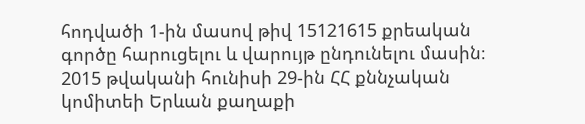հոդվածի 1-ին մասով թիվ 15121615 քրեական գործը հարուցելու և վարույթ ընդունելու մասին։
2015 թվականի հունիսի 29-ին ՀՀ քննչական կոմիտեի Երևան քաղաքի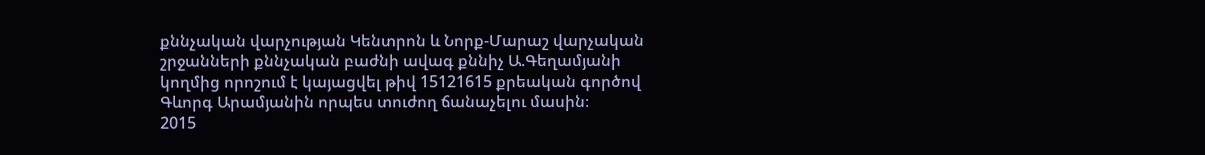քննչական վարչության Կենտրոն և Նորք-Մարաշ վարչական շրջանների քննչական բաժնի ավագ քննիչ Ա.Գեղամյանի կողմից որոշում է կայացվել թիվ 15121615 քրեական գործով Գևորգ Արամյանին որպես տուժող ճանաչելու մասին։
2015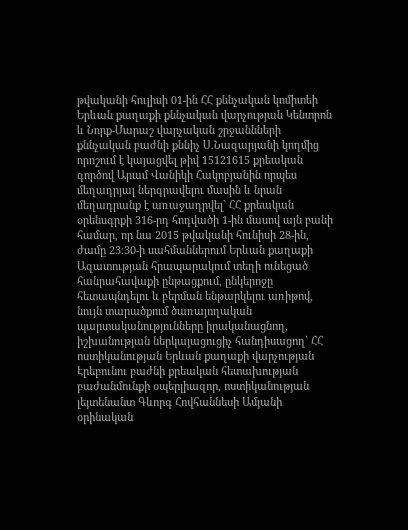թվականի հուլիսի 01-ին ՀՀ քննչական կոմիտեի Երևան քաղաքի քննչական վարչության Կենտրոն և Նորք-Մարաշ վարչական շրջաննների քննչական բաժնի քննիչ Ս.Նազարյանի կողմից որոշում է կայացվել թիվ 15121615 քրեական գործով Արամ Վանիկի Հակոբյանին որպես մեղադրյալ ներգրավելու մասին և նրան մեղադրանք է առաջադրվել` ՀՀ քրեական օրենսգրքի 316-րդ հոդվածի 1-ին մասով այն բանի համար, որ նա 2015 թվականի հունիսի 28-ին, ժամը 23։30-ի սահմաններում Երևան քաղաքի Ազատության հրապարակում տեղի ունեցած հանրահավաքի ընթացքում, ընկերոջը հետապնդելու և բերման ենթարկելու առիթով, նույն տարածքում ծառայողական պարտականությունները իրականացնող, իշխանության ներկայացուցիչ հանդիսացող` ՀՀ ոստիկանության Երևան քաղաքի վարչության Էրեբունու բաժնի քրեական հետախության բաժանմունքի օպերլիազոր, ոստիկանության լեյտենանտ Գևորգ Հովհաննեսի Ամյանի օրինական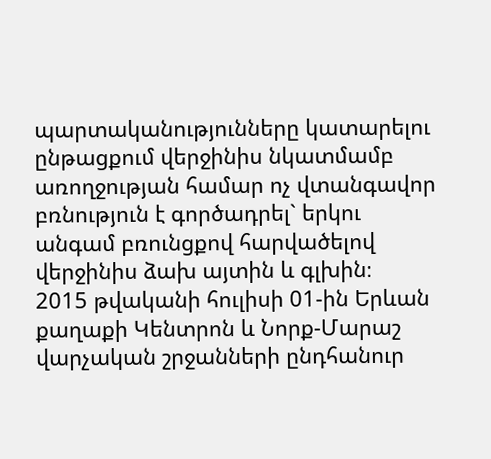պարտականությունները կատարելու ընթացքում վերջինիս նկատմամբ առողջության համար ոչ վտանգավոր բռնություն է գործադրել` երկու անգամ բռունցքով հարվածելով վերջինիս ձախ այտին և գլխին։
2015 թվականի հուլիսի 01-ին Երևան քաղաքի Կենտրոն և Նորք-Մարաշ վարչական շրջանների ընդհանուր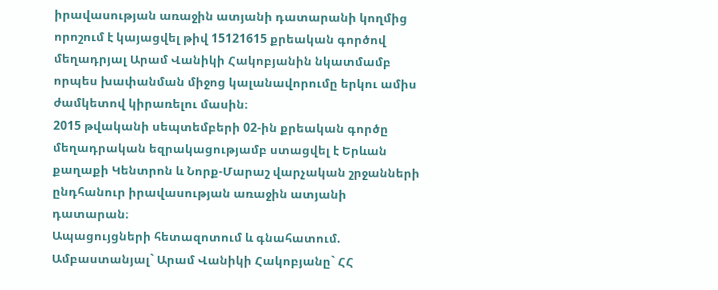իրավասության առաջին ատյանի դատարանի կողմից որոշում է կայացվել թիվ 15121615 քրեական գործով մեղադրյալ Արամ Վանիկի Հակոբյանին նկատմամբ որպես խափանման միջոց կալանավորումը երկու ամիս ժամկետով կիրառելու մասին։
2015 թվականի սեպտեմբերի 02-ին քրեական գործը մեղադրական եզրակացությամբ ստացվել է Երևան քաղաքի Կենտրոն և Նորք-Մարաշ վարչական շրջանների ընդհանուր իրավասության առաջին ատյանի դատարան։
Ապացույցների հետազոտում և գնահատում.
Ամբաստանյալ` Արամ Վանիկի Հակոբյանը` ՀՀ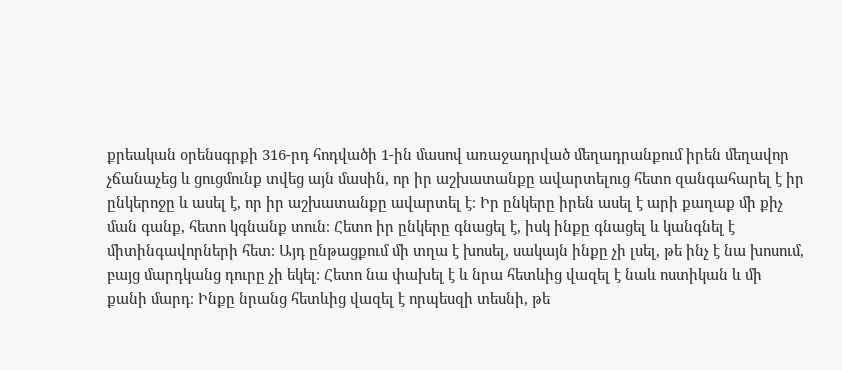քրեական օրենսգրքի 316-րդ հոդվածի 1-ին մասով առաջադրված մեղադրանքում իրեն մեղավոր չճանաչեց և ցուցմունք տվեց այն մասին, որ իր աշխատանքը ավարտելուց հետո զանգահարել է իր ընկերոջը և ասել է, որ իր աշխատանքը ավարտել է։ Իր ընկերը իրեն ասել է արի քաղաք մի քիչ ման գանք, հետո կգնանք տուն։ Հետո իր ընկերը գնացել է, իսկ ինքը գնացել և կանգնել է միտինգավորների հետ։ Այդ ընթացքում մի տղա է խոսել, սակայն ինքը չի լսել, թե ինչ է նա խոսում, բայց մարդկանց դուրը չի եկել։ Հետո նա փախել է և նրա հետևից վազել է նաև ոստիկան և մի քանի մարդ։ Ինքը նրանց հետևից վազել է որպեսզի տեսնի, թե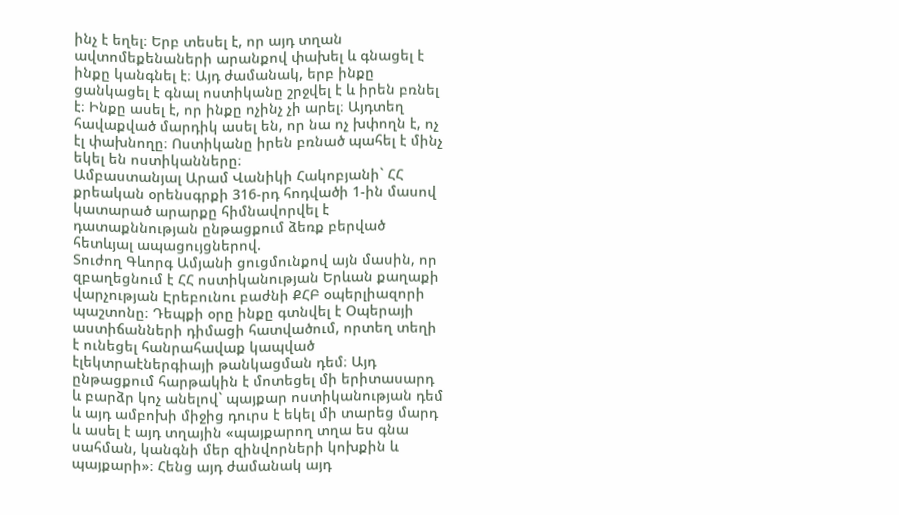ինչ է եղել։ Երբ տեսել է, որ այդ տղան ավտոմեքենաների արանքով փախել և գնացել է ինքը կանգնել է։ Այդ ժամանակ, երբ ինքը ցանկացել է գնալ ոստիկանը շրջվել է և իրեն բռնել է։ Ինքը ասել է, որ ինքը ոչինչ չի արել։ Այդտեղ հավաքված մարդիկ ասել են, որ նա ոչ խփողն է, ոչ էլ փախնողը։ Ոստիկանը իրեն բռնած պահել է մինչ եկել են ոստիկանները։
Ամբաստանյալ Արամ Վանիկի Հակոբյանի` ՀՀ քրեական օրենսգրքի 316-րդ հոդվածի 1-ին մասով կատարած արարքը հիմնավորվել է դատաքննության ընթացքում ձեռք բերված հետևյալ ապացույցներով.
Տուժող Գևորգ Ամյանի ցուցմունքով այն մասին, որ զբաղեցնում է ՀՀ ոստիկանության Երևան քաղաքի վարչության Էրեբունու բաժնի ՔՀԲ օպերլիազորի պաշտոնը։ Դեպքի օրը ինքը գտնվել է Օպերայի աստիճանների դիմացի հատվածում, որտեղ տեղի է ունեցել հանրահավաք կապված էլեկտրաէներգիայի թանկացման դեմ։ Այդ ընթացքում հարթակին է մոտեցել մի երիտասարդ և բարձր կոչ անելով` պայքար ոստիկանության դեմ և այդ ամբոխի միջից դուրս է եկել մի տարեց մարդ և ասել է այդ տղային «պայքարող տղա ես գնա սահման, կանգնի մեր զինվորների կոխքին և պայքարի»։ Հենց այդ ժամանակ այդ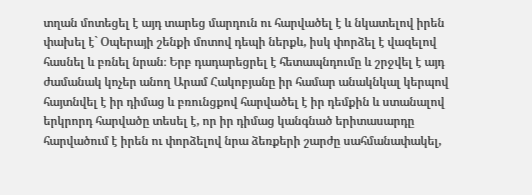տղան մոտեցել է այդ տարեց մարդուն ու հարվածել է և նկատելով իրեն փախել է` Օպերայի շենքի մոտով դեպի ներքև, իսկ փորձել է վազելով հասնել և բռնել նրան։ Երբ դադարեցրել է հետապնդումը և շրջվել է այդ ժամանակ կոչեր անող Արամ Հակոբյանը իր համար անակնկալ կերպով հայտնվել է իր դիմաց և բռունցքով հարվածել է իր դեմքին և ստանալով երկրորդ հարվածը տեսել է, որ իր դիմաց կանգնած երիտասարդը հարվածում է իրեն ու փորձելով նրա ձեռքերի շարժը սահմանափակել,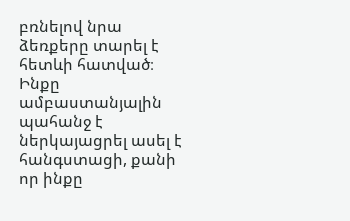բռնելով նրա ձեռքերը տարել է հետևի հատված։ Ինքը ամբաստանյալին պահանջ է ներկայացրել ասել է հանգստացի, քանի որ ինքը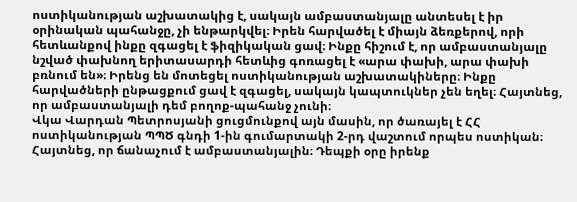ոստիկանության աշխատակից է, սակայն ամբաստանյալը անտեսել է իր օրինական պահանջը, չի ենթարկվել։ Իրեն հարվածել է միայն ձեռքերով, որի հետևանքով ինքը զգացել է ֆիզիկական ցավ։ Ինքը հիշում է, որ ամբաստանյալը նշված փախնող երիտասարդի հետևից գոռացել է «արա փախի, արա փախի բռնում են»։ Իրենց են մոտեցել ոստիկանության աշխատակիները։ Ինքը հարվածների ընթացքում ցավ է զգացել, սակայն կապտուկներ չեն եղել։ Հայտնեց, որ ամբաստանյալի դեմ բողոք-պահանջ չունի։
Վկա Վարդան Պետրոսյանի ցուցմունքով այն մասին, որ ծառայել է ՀՀ ոստիկանության ՊՊԾ գնդի 1-ին գումարտակի 2-րդ վաշտում որպես ոստիկան։ Հայտնեց, որ ճանաչում է ամբաստանյալին։ Դեպքի օրը իրենք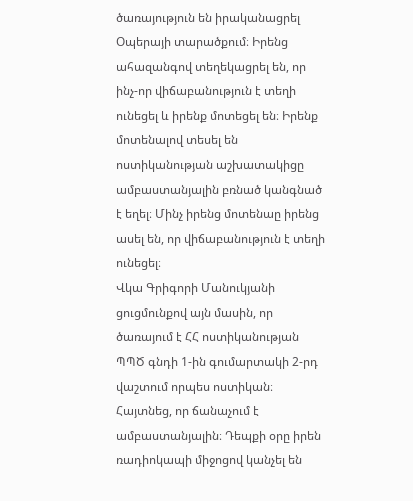ծառայություն են իրականացրել Օպերայի տարածքում։ Իրենց ահազանգով տեղեկացրել են, որ ինչ-որ վիճաբանություն է տեղի ունեցել և իրենք մոտեցել են։ Իրենք մոտենալով տեսել են ոստիկանության աշխատակիցը ամբաստանյալին բռնած կանգնած է եղել։ Մինչ իրենց մոտենաը իրենց ասել են, որ վիճաբանություն է տեղի ունեցել։
Վկա Գրիգորի Մանուկյանի ցուցմունքով այն մասին, որ ծառայում է ՀՀ ոստիկանության ՊՊԾ գնդի 1-ին գումարտակի 2-րդ վաշտում որպես ոստիկան։ Հայտնեց, որ ճանաչում է ամբաստանյալին։ Դեպքի օրը իրեն ռադիոկապի միջոցով կանչել են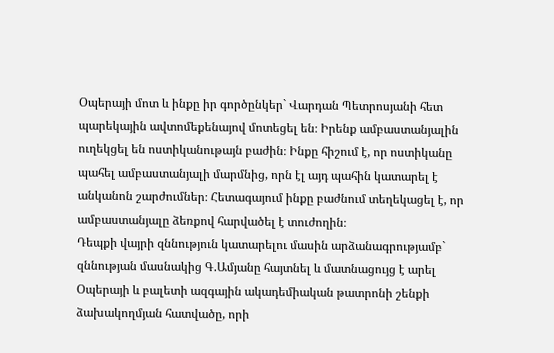Օպերայի մոտ և ինքը իր գործընկեր` Վարդան Պետրոսյանի հետ պարեկային ավտոմեքենայով մոտեցել են։ Իրենք ամբաստանյալին ուղեկցել են ոստիկանութայն բաժին։ Ինքը հիշում է, որ ոստիկանը պահել ամբաստանյալի մարմնից, որն էլ այդ պահին կատարել է անկանոն շարժումներ։ Հետագայում ինքը բաժնում տեղեկացել է, որ ամբաստանյալը ձեռքով հարվածել է տուժողին։
Դեպքի վայրի զննություն կատարելու մասին արձանագրությամբ` զննության մասնակից Գ.Ամյանը հայտնել և մատնացույց է արել Օպերայի և բալետի ազգային ակադեմիական թատրոնի շենքի ձախակողմյան հատվածը, որի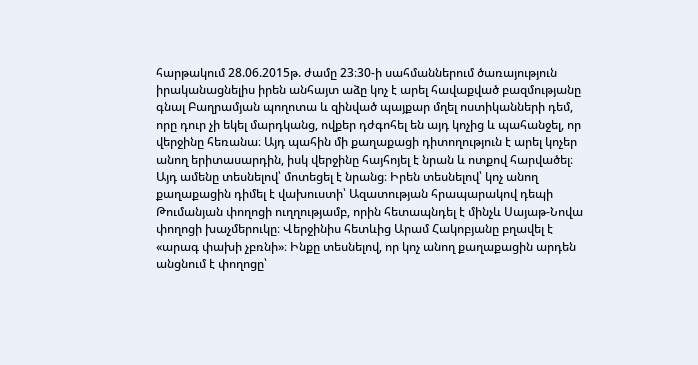հարթակում 28.06.2015թ. ժամը 23։30-ի սահմաններում ծառայություն իրականացնելիս իրեն անհայտ աձը կոչ է արել հավաքված բազմությանը գնալ Բաղրամյան պողոտա և զինված պայքար մղել ոստիկանների դեմ, որը դուր չի եկել մարդկանց, ովքեր դժգոհել են այդ կոչից և պահանջել, որ վերջինը հեռանա։ Այդ պահին մի քաղաքացի դիտողություն է արել կոչեր անող երիտասարդին, իսկ վերջինը հայհոյել է նրան և ոտքով հարվածել։ Այդ ամենը տեսնելով՝ մոտեցել է նրանց։ Իրեն տեսնելով՝ կոչ անող քաղաքացին դիմել է վախուստի՝ Ազատության հրապարակով դեպի Թումանյան փողոցի ուղղությամբ, որին հետապնդել է մինչև Սայաթ-Նովա փողոցի խաչմերուկը։ Վերջինիս հետևից Արամ Հակոբյանը բղավել է «արագ փախի չբռնի»։ Ինքը տեսնելով, որ կոչ անող քաղաքացին արդեն անցնում է փողոցը՝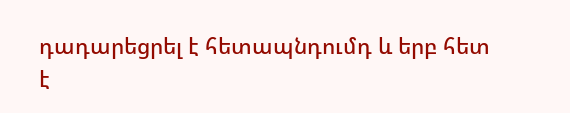դադարեցրել է հետապնդումդ և երբ հետ է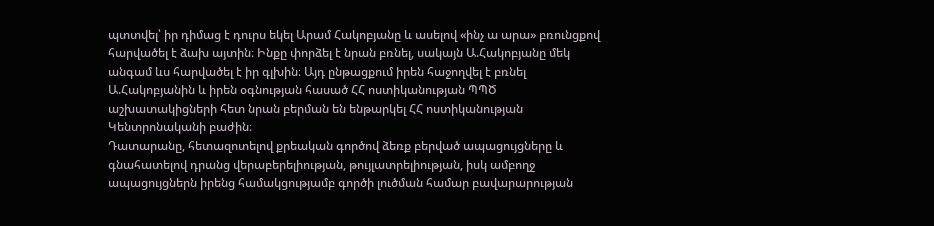պտտվել՝ իր դիմաց է դուրս եկել Արամ Հակոբյանը և ասելով «ինչ ա արա» բռունցքով հարվածել է ձախ այտին։ Ինքը փորձել է նրան բռնել, սակայն Ա.Հակոբյանը մեկ անգամ ևս հարվածել է իր գլխին։ Այդ ընթացքում իրեն հաջողվել է բռնել Ա.Հակոբյանին և իրեն օգնության հասած ՀՀ ոստիկանության ՊՊԾ աշխատակիցների հետ նրան բերման են ենթարկել ՀՀ ոստիկանության Կենտրոնականի բաժին։
Դատարանը, հետազոտելով քրեական գործով ձեռք բերված ապացույցները և գնահատելով դրանց վերաբերելիության, թույլատրելիության, իսկ ամբողջ ապացույցներն իրենց համակցությամբ գործի լուծման համար բավարարության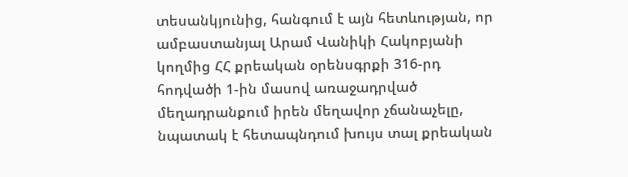տեսանկյունից, հանգում է այն հետևության, որ ամբաստանյալ Արամ Վանիկի Հակոբյանի կողմից ՀՀ քրեական օրենսգրքի 316-րդ հոդվածի 1-ին մասով առաջադրված մեղադրանքում իրեն մեղավոր չճանաչելը, նպատակ է հետապնդում խույս տալ քրեական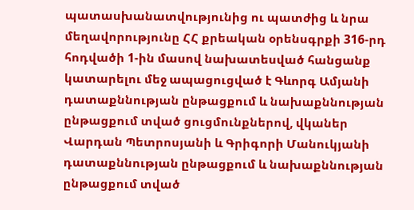պատասխանատվությունից ու պատժից և նրա մեղավորությունը ՀՀ քրեական օրենսգրքի 316-րդ հոդվածի 1-ին մասով նախատեսված հանցանք կատարելու մեջ ապացուցված է Գևորգ Ամյանի դատաքննության ընթացքում և նախաքննության ընթացքում տված ցուցմունքներով, վկաներ Վարդան Պետրոսյանի և Գրիգորի Մանուկյանի դատաքննության ընթացքում և նախաքննության ընթացքում տված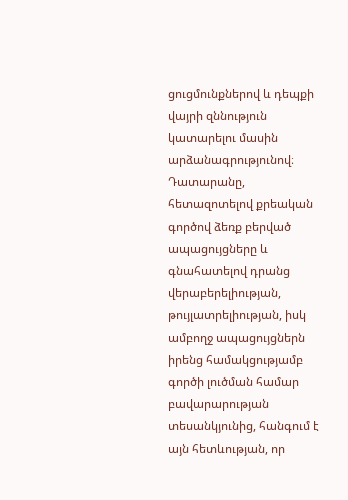ցուցմունքներով և դեպքի վայրի զննություն կատարելու մասին արձանագրությունով։
Դատարանը, հետազոտելով քրեական գործով ձեռք բերված ապացույցները և գնահատելով դրանց վերաբերելիության, թույլատրելիության, իսկ ամբողջ ապացույցներն իրենց համակցությամբ գործի լուծման համար բավարարության տեսանկյունից, հանգում է այն հետևության, որ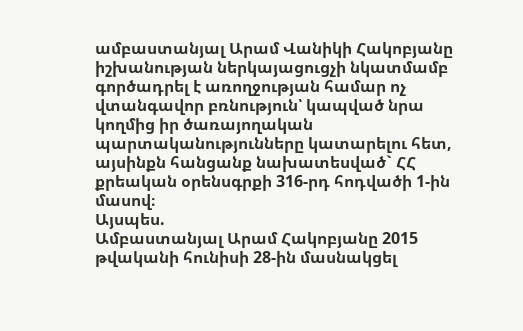ամբաստանյալ Արամ Վանիկի Հակոբյանը իշխանության ներկայացուցչի նկատմամբ գործադրել է առողջության համար ոչ վտանգավոր բռնություն՝ կապված նրա կողմից իր ծառայողական պարտականությունները կատարելու հետ, այսինքն հանցանք նախատեսված` ՀՀ քրեական օրենսգրքի 316-րդ հոդվածի 1-ին մասով։
Այսպես.
Ամբաստանյալ Արամ Հակոբյանը 2015 թվականի հունիսի 28-ին մասնակցել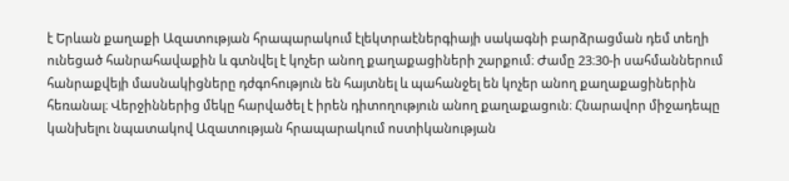է Երևան քաղաքի Ազատության հրապարակում էլեկտրաէներգիայի սակագնի բարձրացման դեմ տեղի ունեցած հանրահավաքին և գտնվել է կոչեր անող քաղաքացիների շարքում։ Ժամը 23։30-ի սահմաններում հանրաքվեյի մասնակիցները դժգոհություն են հայտնել և պահանջել են կոչեր անող քաղաքացիներին հեռանալ։ Վերջիններից մեկը հարվածել է իրեն դիտողություն անող քաղաքացուն։ Հնարավոր միջադեպը կանխելու նպատակով Ազատության հրապարակում ոստիկանության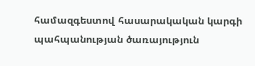համազգեստով հասարակական կարգի պահպանության ծառայություն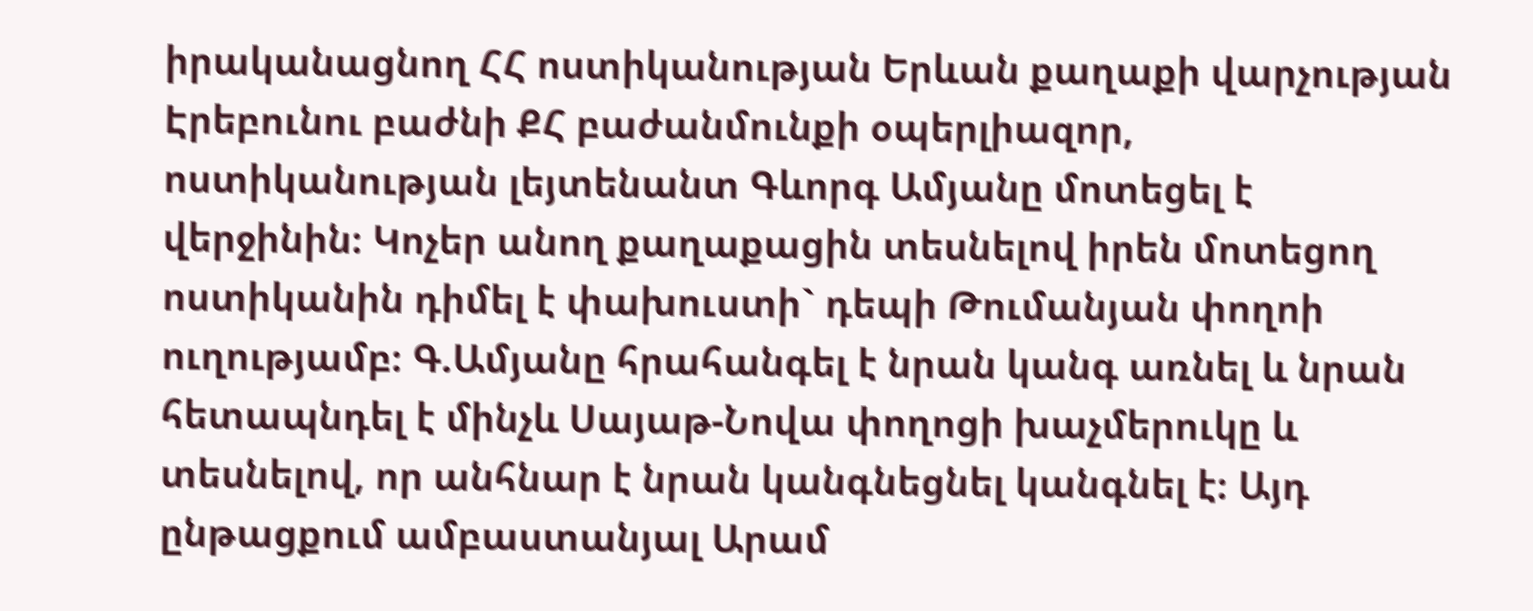իրականացնող ՀՀ ոստիկանության Երևան քաղաքի վարչության Էրեբունու բաժնի ՔՀ բաժանմունքի օպերլիազոր, ոստիկանության լեյտենանտ Գևորգ Ամյանը մոտեցել է վերջինին։ Կոչեր անող քաղաքացին տեսնելով իրեն մոտեցող ոստիկանին դիմել է փախուստի` դեպի Թումանյան փողոի ուղությամբ։ Գ.Ամյանը հրահանգել է նրան կանգ առնել և նրան հետապնդել է մինչև Սայաթ-Նովա փողոցի խաչմերուկը և տեսնելով, որ անհնար է նրան կանգնեցնել կանգնել է։ Այդ ընթացքում ամբաստանյալ Արամ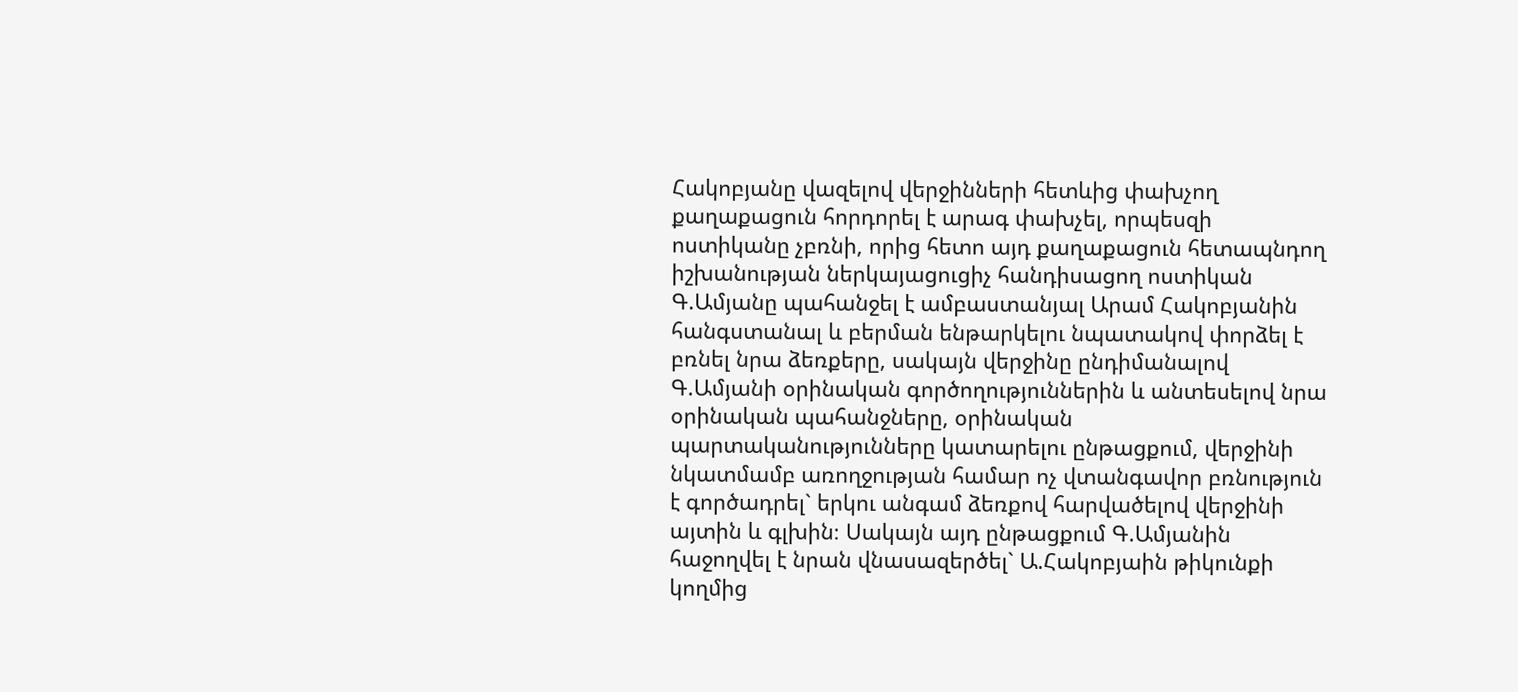Հակոբյանը վազելով վերջինների հետևից փախչող քաղաքացուն հորդորել է արագ փախչել, որպեսզի ոստիկանը չբռնի, որից հետո այդ քաղաքացուն հետապնդող իշխանության ներկայացուցիչ հանդիսացող ոստիկան Գ.Ամյանը պահանջել է ամբաստանյալ Արամ Հակոբյանին հանգստանալ և բերման ենթարկելու նպատակով փորձել է բռնել նրա ձեռքերը, սակայն վերջինը ընդիմանալով Գ.Ամյանի օրինական գործողություններին և անտեսելով նրա օրինական պահանջները, օրինական պարտականությունները կատարելու ընթացքում, վերջինի նկատմամբ առողջության համար ոչ վտանգավոր բռնություն է գործադրել` երկու անգամ ձեռքով հարվածելով վերջինի այտին և գլխին։ Սակայն այդ ընթացքում Գ.Ամյանին հաջողվել է նրան վնասազերծել` Ա.Հակոբյաին թիկունքի կողմից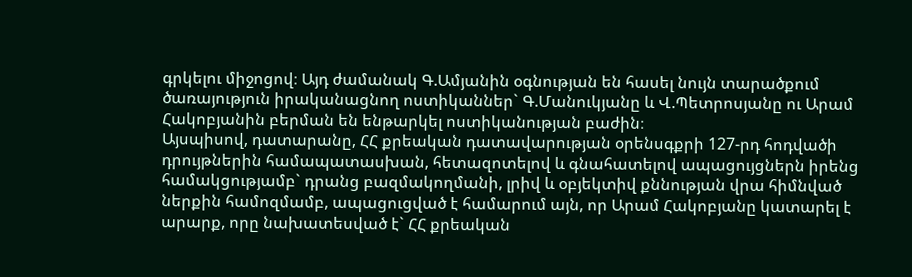գրկելու միջոցով։ Այդ ժամանակ Գ.Ամյանին օգնության են հասել նույն տարածքում ծառայություն իրականացնող ոստիկաններ` Գ.Մանուկյանը և Վ.Պետրոսյանը ու Արամ Հակոբյանին բերման են ենթարկել ոստիկանության բաժին։
Այսպիսով, դատարանը, ՀՀ քրեական դատավարության օրենսգքրի 127-րդ հոդվածի դրույթներին համապատասխան, հետազոտելով և գնահատելով ապացույցներն իրենց համակցությամբ` դրանց բազմակողմանի, լրիվ և օբյեկտիվ քննության վրա հիմնված ներքին համոզմամբ, ապացուցված է համարում այն, որ Արամ Հակոբյանը կատարել է արարք, որը նախատեսված է` ՀՀ քրեական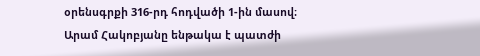օրենսգրքի 316-րդ հոդվածի 1-ին մասով։
Արամ Հակոբյանը ենթակա է պատժի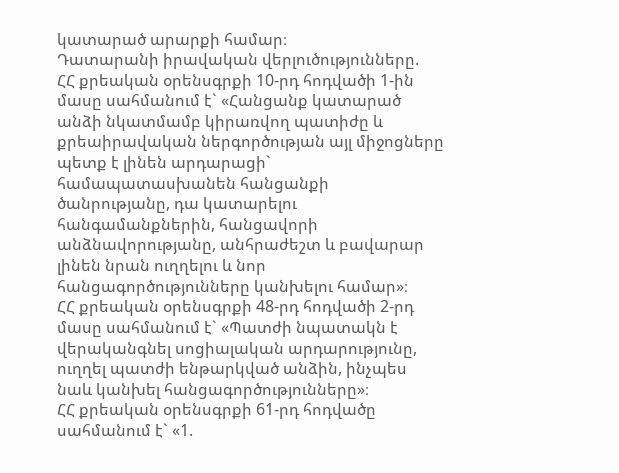կատարած արարքի համար։
Դատարանի իրավական վերլուծությունները.
ՀՀ քրեական օրենսգրքի 10-րդ հոդվածի 1-ին մասը սահմանում է` «Հանցանք կատարած անձի նկատմամբ կիրառվող պատիժը և քրեաիրավական ներգործության այլ միջոցները պետք է լինեն արդարացի` համապատասխանեն հանցանքի ծանրությանը, դա կատարելու հանգամանքներին, հանցավորի անձնավորությանը, անհրաժեշտ և բավարար լինեն նրան ուղղելու և նոր հանցագործությունները կանխելու համար»։
ՀՀ քրեական օրենսգրքի 48-րդ հոդվածի 2-րդ մասը սահմանում է` «Պատժի նպատակն է վերականգնել սոցիալական արդարությունը, ուղղել պատժի ենթարկված անձին, ինչպես նաև կանխել հանցագործությունները»։
ՀՀ քրեական օրենսգրքի 61-րդ հոդվածը սահմանում է` «1.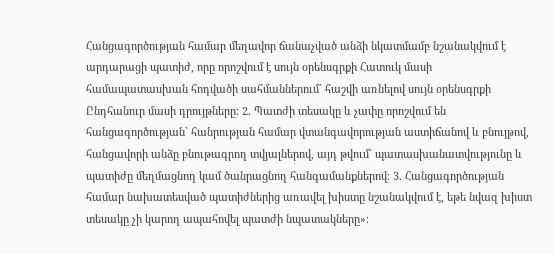Հանցագործության համար մեղավոր ճանաչված անձի նկատմամբ նշանակվում է արդարացի պատիժ, որը որոշվում է սույն օրենսգրքի Հատուկ մասի համապատասխան հոդվածի սահմաններում` հաշվի առնելով սույն օրենսգրքի Ընդհանուր մասի դրույթները։ 2. Պատժի տեսակը և չափը որոշվում են հանցագործության` հանրության համար վտանգավորության աստիճանով և բնույթով, հանցավորի անձը բնութագրող տվյալներով, այդ թվում` պատասխանատվությունը և պատիժը մեղմացնող կամ ծանրացնող հանգամանքներով։ 3. Հանցագործության համար նախատեսված պատիժներից առավել խիստը նշանակվում է, եթե նվազ խիստ տեսակը չի կարող ապահովել պատժի նպատակները»։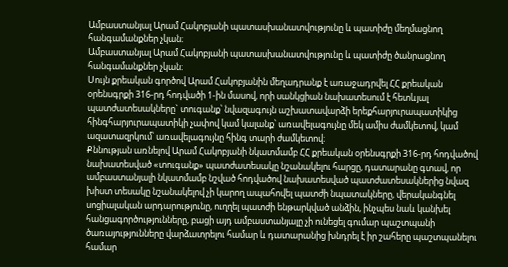Ամբաստանյալ Արամ Հակոբյանի պատասխանատվությունը և պատիժը մեղմացնող հանգամանքներ չկան։
Ամբաստանյալ Արամ Հակոբյանի պատասխանատվությունը և պատիժը ծանրացնող հանգամանքներ չկան։
Սույն քրեական գործով Արամ Հակոբյանին մեղադրանք է առաջադրվել ՀՀ քրեական օրենսգրքի 316-րդ հոդվածի 1-ին մասով, որի սանկցիան նախատեսում է հետևյալ պատժատեսակները` տուգանք՝ նվազագույն աշխատավարձի երեքհարյուրապատիկից հինգհարյուրապատիկի չափով կամ կալանք՝ առավելագույնը մեկ ամիս ժամկետով, կամ ազատազրկում՝ առավելագույնը հինգ տարի ժամկետով։
Քննության առնելով Արամ Հակոբյանի նկատմամբ ՀՀ քրեական օրենսգրքի 316-րդ հոդվածով նախատեսված «տուգանք» պատժատեսակը նշանակելու հարցը, դատարանը գտավ, որ ամբաստանյալի նկատմամբ նշված հոդվածով նախատեսված պատժատեսակներից նվազ խիստ տեսակը նշանակելով չի կարող ապահովել պատժի նպատակները, վերականգնել սոցիալական արդարությունը, ուղղել պատժի ենթարկված անձին, ինչպես նաև կանխել հանցագործությունները, բացի այդ ամբաստանյալը չի ունեցել գումար պաշտպանի ծառայությունները վարձատրելու համար և դատարանից խնդրել է իր շահերը պաշտպանելու համար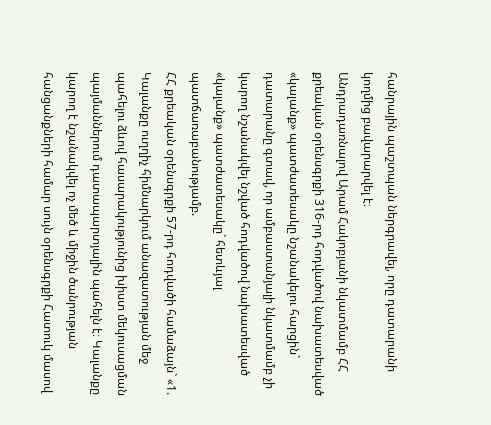հանրային պաշտպան ներգրավել, որը դատարանի կողմից բավարարվել է։
Անդրադառնալով Արամ Հակոբյանի նկատմամբ ՀՀ քրեական օրենսգրքի 316-րդ հոդվածով նախատեսված «կալանք» պատժատեսակը նշանակելու հարցին` դատարանը գտավ, որ ամբաստանյալի նկատմամբ չի կարող նշանակվել նշված հոդվածով նախատեսված «կալանք» պատժատեսակը` հետևյալ պատճառաբանությամբ.
ՀՀ քրեական օրենսգրքի 57-րդ հոդվածի համաձայն` «1. Կալանքը ուղղիչ հիմնարկում անազատության մեջ պահելու ձևով հասարակությունից խիստ մեկուսացման պայմաններում դատապարտյալին պահելն է։ Կալանքը կարող է նշանակվել ոչ մեծ և միջին ծանրության հանցանքների համար սույն օրենսգրքի Հատուկ մասով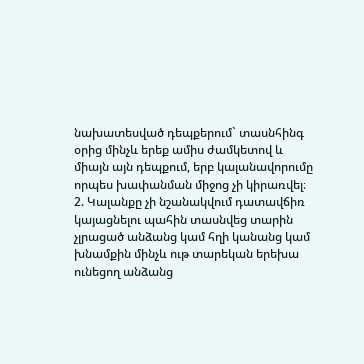նախատեսված դեպքերում` տասնհինգ օրից մինչև երեք ամիս ժամկետով և միայն այն դեպքում, երբ կալանավորումը որպես խափանման միջոց չի կիրառվել։ 2. Կալանքը չի նշանակվում դատավճիռ կայացնելու պահին տասնվեց տարին չլրացած անձանց կամ հղի կանանց կամ խնամքին մինչև ութ տարեկան երեխա ունեցող անձանց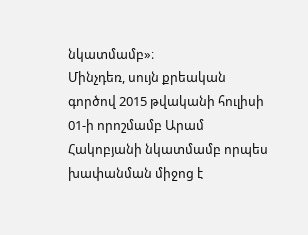նկատմամբ»։
Մինչդեռ, սույն քրեական գործով 2015 թվականի հուլիսի 01-ի որոշմամբ Արամ Հակոբյանի նկատմամբ որպես խափանման միջոց է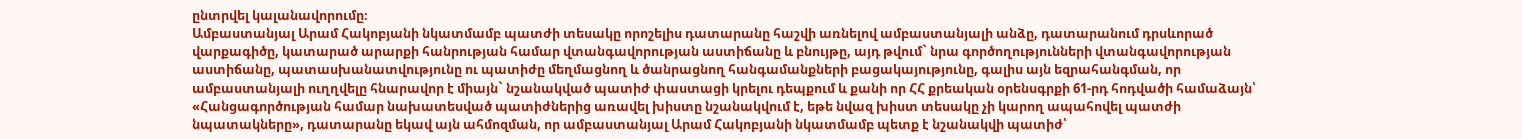ընտրվել կալանավորումը։
Ամբաստանյալ Արամ Հակոբյանի նկատմամբ պատժի տեսակը որոշելիս դատարանը հաշվի առնելով ամբաստանյալի անձը, դատարանում դրսևորած վարքագիծը, կատարած արարքի հանրության համար վտանգավորության աստիճանը և բնույթը, այդ թվում` նրա գործողությունների վտանգավորության աստիճանը, պատասխանատվությունը ու պատիժը մեղմացնող և ծանրացնող հանգամանքների բացակայությունը, գալիս այն եզրահանգման, որ ամբաստանյալի ուղղվելը հնարավոր է միայն` նշանակված պատիժ փաստացի կրելու դեպքում և քանի որ ՀՀ քրեական օրենսգրքի 61-րդ հոդվածի համաձայն՝ «Հանցագործության համար նախատեսված պատիժներից առավել խիստը նշանակվում է, եթե նվազ խիստ տեսակը չի կարող ապահովել պատժի նպատակները», դատարանը եկավ այն ահմոզման, որ ամբաստանյալ Արամ Հակոբյանի նկատմամբ պետք է նշանակվի պատիժ՝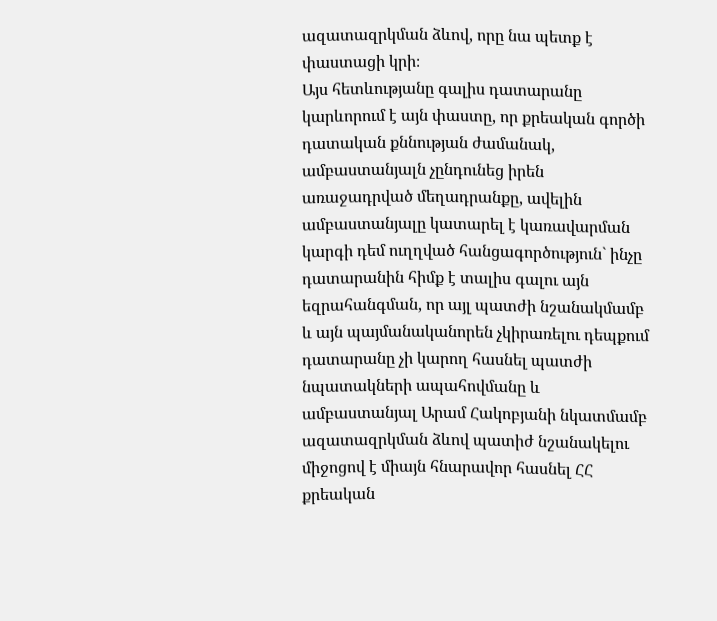ազատազրկման ձևով, որը նա պետք է փաստացի կրի։
Այս հետևությանը գալիս դատարանը կարևորում է այն փաստը, որ քրեական գործի դատական քննության ժամանակ, ամբաստանյալն չընդունեց իրեն առաջադրված մեղադրանքը, ավելին ամբաստանյալը կատարել է կառավարման կարգի դեմ ուղղված հանցագործություն` ինչը դատարանին հիմք է տալիս գալու այն եզրահանգման, որ այլ պատժի նշանակմամբ և այն պայմանականորեն չկիրառելու դեպքում դատարանը չի կարող հասնել պատժի նպատակների ապահովմանը և ամբաստանյալ Արամ Հակոբյանի նկատմամբ ազատազրկման ձևով պատիժ նշանակելու միջոցով է միայն հնարավոր հասնել ՀՀ քրեական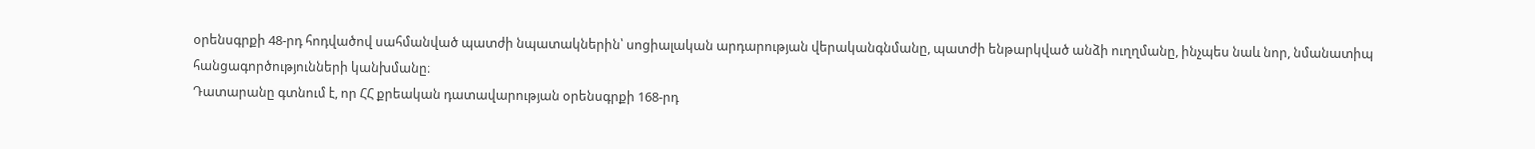օրենսգրքի 48-րդ հոդվածով սահմանված պատժի նպատակներին՝ սոցիալական արդարության վերականգնմանը, պատժի ենթարկված անձի ուղղմանը, ինչպես նաև նոր, նմանատիպ հանցագործությունների կանխմանը։
Դատարանը գտնում է, որ ՀՀ քրեական դատավարության օրենսգրքի 168-րդ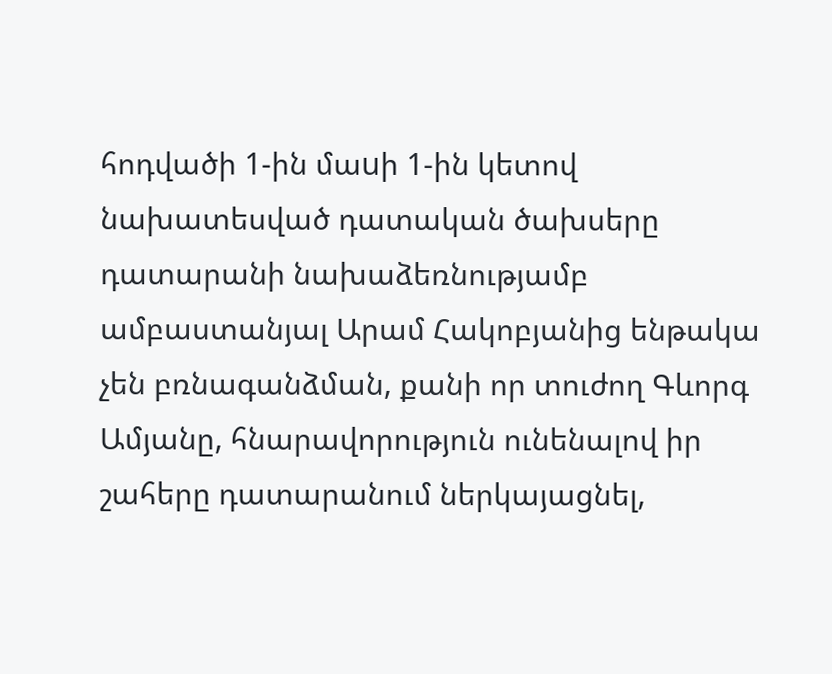հոդվածի 1-ին մաuի 1-ին կետով նախատեսված դատական ծախսերը դատարանի նախաձեռնությամբ ամբաստանյալ Արամ Հակոբյանից ենթակա չեն բռնագանձման, քանի որ տուժող Գևորգ Ամյանը, հնարավորություն ունենալով իր շահերը դատարանում ներկայացնել,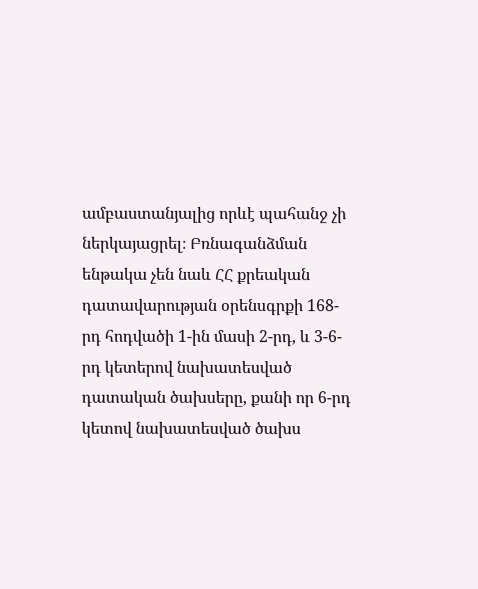ամբաստանյալից որևէ պահանջ չի ներկայացրել։ Բռնագանձման ենթակա չեն նաև ՀՀ քրեական դատավարության օրենսգրքի 168-րդ հոդվածի 1-ին մասի 2-րդ, և 3-6-րդ կետերով նախատեսված դատական ծախսերը, քանի որ 6-րդ կետով նախատեսված ծախս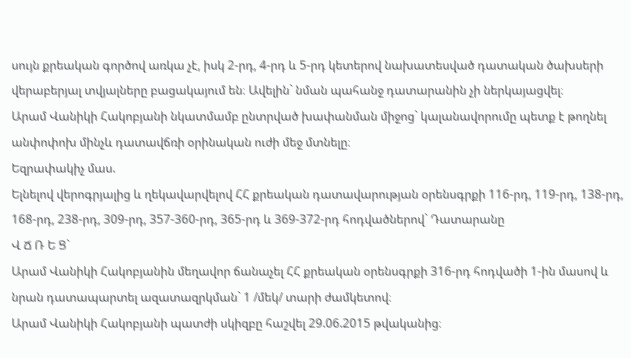սույն քրեական գործով առկա չէ, իսկ 2-րդ, 4-րդ և 5-րդ կետերով նախատեսված դատական ծախսերի վերաբերյալ տվյալները բացակայում են։ Ավելին` նման պահանջ դատարանին չի ներկայացվել։
Արամ Վանիկի Հակոբյանի նկատմամբ ընտրված խափանման միջոց` կալանավորումը պետք է թողնել անփոփոխ մինչև դատավճռի օրինական ուժի մեջ մտնելը։
Եզրափակիչ մաս.
Ելնելով վերոգրյալից և ղեկավարվելով ՀՀ քրեական դատավարության օրենսգրքի 116-րդ, 119-րդ, 138-րդ, 168-րդ, 238-րդ, 309-րդ, 357-360-րդ, 365-րդ և 369-372-րդ հոդվածներով` Դատարանը
Վ Ճ Ռ Ե Ց`
Արամ Վանիկի Հակոբյանին մեղավոր ճանաչել ՀՀ քրեական օրենսգրքի 316-րդ հոդվածի 1-ին մասով և նրան դատապարտել ազատազրկման` 1 /մեկ/ տարի ժամկետով։
Արամ Վանիկի Հակոբյանի պատժի սկիզբը հաշվել 29.06.2015 թվականից։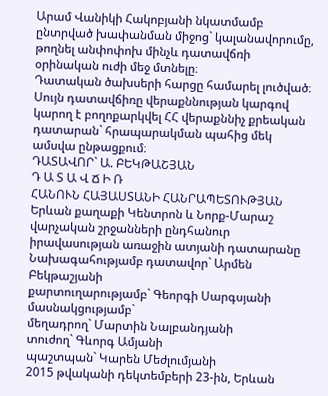Արամ Վանիկի Հակոբյանի նկատմամբ ընտրված խափանման միջոց` կալանավորումը, թողնել անփոփոխ մինչև դատավճռի օրինական ուժի մեջ մտնելը։
Դատական ծախսերի հարցը համարել լուծված։
Սույն դատավճիռը վերաքննության կարգով կարող է բողոքարկվել ՀՀ վերաքննիչ քրեական դատարան` հրապարակման պահից մեկ ամսվա ընթացքում։
ԴԱՏԱՎՈՐ` Ա. ԲԵԿԹԱՇՅԱՆ
Դ Ա Տ Ա Վ Ճ Ի Ռ
ՀԱՆՈՒՆ ՀԱՅԱՍՏԱՆԻ ՀԱՆՐԱՊԵՏՈՒԹՅԱՆ
Երևան քաղաքի Կենտրոն և Նորք-Մարաշ վարչական շրջանների ընդհանուր իրավասության առաջին ատյանի դատարանը
Նախագահությամբ դատավոր` Արմեն Բեկթաշյանի
քարտուղարությամբ` Գեորգի Սարգսյանի
մասնակցությամբ`
մեղադրող` Մարտին Նալբանդյանի
տուժող` Գևորգ Ամյանի
պաշտպան` Կարեն Մեժլումյանի
2015 թվականի դեկտեմբերի 23-ին, Երևան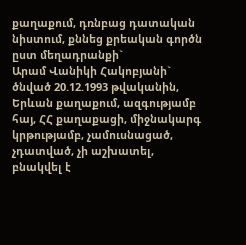քաղաքում, դռնբաց դատական նիստում, քննեց քրեական գործն ըստ մեղադրանքի`
Արամ Վանիկի Հակոբյանի` ծնված 20.12.1993 թվականին, Երևան քաղաքում, ազգությամբ հայ, ՀՀ քաղաքացի, միջնակարգ կրթությամբ, չամուսնացած, չդատված, չի աշխատել, բնակվել է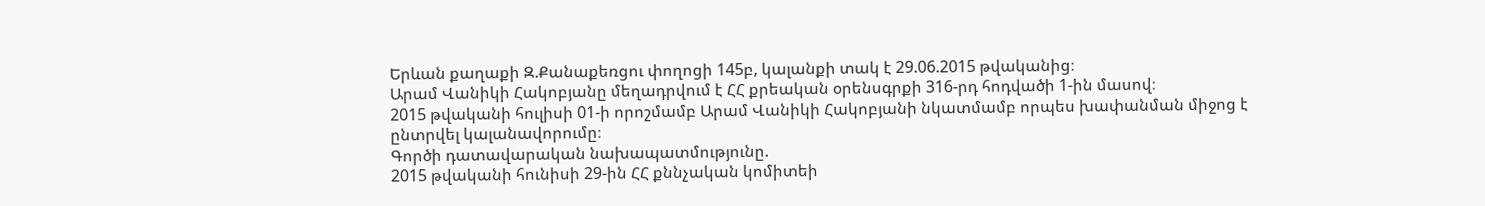Երևան քաղաքի Զ.Քանաքեռցու փողոցի 145բ, կալանքի տակ է 29.06.2015 թվականից։
Արամ Վանիկի Հակոբյանը մեղադրվում է ՀՀ քրեական օրենսգրքի 316-րդ հոդվածի 1-ին մասով։
2015 թվականի հուլիսի 01-ի որոշմամբ Արամ Վանիկի Հակոբյանի նկատմամբ որպես խափանման միջոց է ընտրվել կալանավորումը։
Գործի դատավարական նախապատմությունը.
2015 թվականի հունիսի 29-ին ՀՀ քննչական կոմիտեի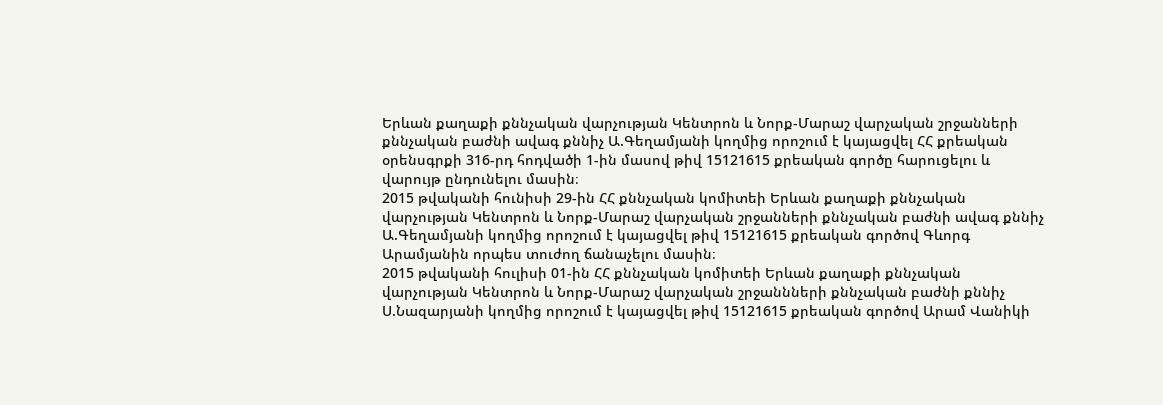Երևան քաղաքի քննչական վարչության Կենտրոն և Նորք-Մարաշ վարչական շրջանների քննչական բաժնի ավագ քննիչ Ա.Գեղամյանի կողմից որոշում է կայացվել ՀՀ քրեական օրենսգրքի 316-րդ հոդվածի 1-ին մասով թիվ 15121615 քրեական գործը հարուցելու և վարույթ ընդունելու մասին։
2015 թվականի հունիսի 29-ին ՀՀ քննչական կոմիտեի Երևան քաղաքի քննչական վարչության Կենտրոն և Նորք-Մարաշ վարչական շրջանների քննչական բաժնի ավագ քննիչ Ա.Գեղամյանի կողմից որոշում է կայացվել թիվ 15121615 քրեական գործով Գևորգ Արամյանին որպես տուժող ճանաչելու մասին։
2015 թվականի հուլիսի 01-ին ՀՀ քննչական կոմիտեի Երևան քաղաքի քննչական վարչության Կենտրոն և Նորք-Մարաշ վարչական շրջաննների քննչական բաժնի քննիչ Ս.Նազարյանի կողմից որոշում է կայացվել թիվ 15121615 քրեական գործով Արամ Վանիկի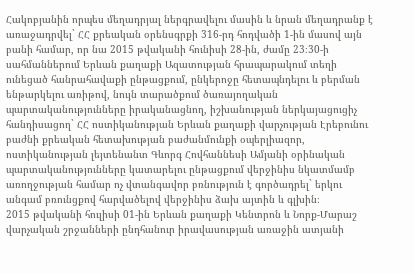Հակոբյանին որպես մեղադրյալ ներգրավելու մասին և նրան մեղադրանք է առաջադրվել` ՀՀ քրեական օրենսգրքի 316-րդ հոդվածի 1-ին մասով այն բանի համար, որ նա 2015 թվականի հունիսի 28-ին, ժամը 23։30-ի սահմաններում Երևան քաղաքի Ազատության հրապարակում տեղի ունեցած հանրահավաքի ընթացքում, ընկերոջը հետապնդելու և բերման ենթարկելու առիթով, նույն տարածքում ծառայողական պարտականությունները իրականացնող, իշխանության ներկայացուցիչ հանդիսացող` ՀՀ ոստիկանության Երևան քաղաքի վարչության Էրեբունու բաժնի քրեական հետախության բաժանմունքի օպերլիազոր, ոստիկանության լեյտենանտ Գևորգ Հովհաննեսի Ամյանի օրինական պարտականությունները կատարելու ընթացքում վերջինիս նկատմամբ առողջության համար ոչ վտանգավոր բռնություն է գործադրել` երկու անգամ բռունցքով հարվածելով վերջինիս ձախ այտին և գլխին։
2015 թվականի հուլիսի 01-ին Երևան քաղաքի Կենտրոն և Նորք-Մարաշ վարչական շրջանների ընդհանուր իրավասության առաջին ատյանի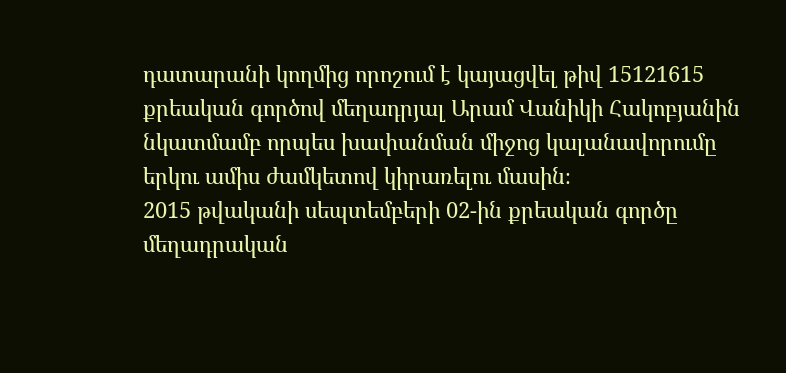դատարանի կողմից որոշում է կայացվել թիվ 15121615 քրեական գործով մեղադրյալ Արամ Վանիկի Հակոբյանին նկատմամբ որպես խափանման միջոց կալանավորումը երկու ամիս ժամկետով կիրառելու մասին։
2015 թվականի սեպտեմբերի 02-ին քրեական գործը մեղադրական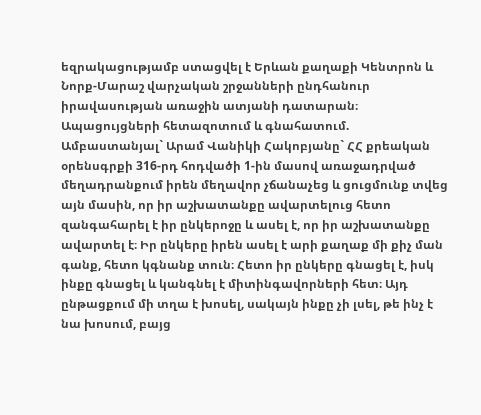եզրակացությամբ ստացվել է Երևան քաղաքի Կենտրոն և Նորք-Մարաշ վարչական շրջանների ընդհանուր իրավասության առաջին ատյանի դատարան։
Ապացույցների հետազոտում և գնահատում.
Ամբաստանյալ` Արամ Վանիկի Հակոբյանը` ՀՀ քրեական օրենսգրքի 316-րդ հոդվածի 1-ին մասով առաջադրված մեղադրանքում իրեն մեղավոր չճանաչեց և ցուցմունք տվեց այն մասին, որ իր աշխատանքը ավարտելուց հետո զանգահարել է իր ընկերոջը և ասել է, որ իր աշխատանքը ավարտել է։ Իր ընկերը իրեն ասել է արի քաղաք մի քիչ ման գանք, հետո կգնանք տուն։ Հետո իր ընկերը գնացել է, իսկ ինքը գնացել և կանգնել է միտինգավորների հետ։ Այդ ընթացքում մի տղա է խոսել, սակայն ինքը չի լսել, թե ինչ է նա խոսում, բայց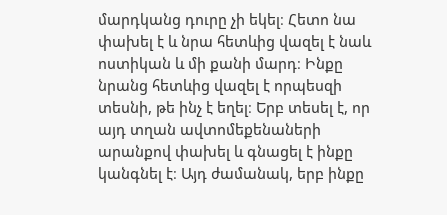մարդկանց դուրը չի եկել։ Հետո նա փախել է և նրա հետևից վազել է նաև ոստիկան և մի քանի մարդ։ Ինքը նրանց հետևից վազել է որպեսզի տեսնի, թե ինչ է եղել։ Երբ տեսել է, որ այդ տղան ավտոմեքենաների արանքով փախել և գնացել է ինքը կանգնել է։ Այդ ժամանակ, երբ ինքը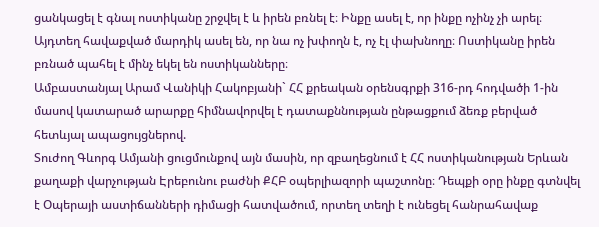ցանկացել է գնալ ոստիկանը շրջվել է և իրեն բռնել է։ Ինքը ասել է, որ ինքը ոչինչ չի արել։ Այդտեղ հավաքված մարդիկ ասել են, որ նա ոչ խփողն է, ոչ էլ փախնողը։ Ոստիկանը իրեն բռնած պահել է մինչ եկել են ոստիկանները։
Ամբաստանյալ Արամ Վանիկի Հակոբյանի` ՀՀ քրեական օրենսգրքի 316-րդ հոդվածի 1-ին մասով կատարած արարքը հիմնավորվել է դատաքննության ընթացքում ձեռք բերված հետևյալ ապացույցներով.
Տուժող Գևորգ Ամյանի ցուցմունքով այն մասին, որ զբաղեցնում է ՀՀ ոստիկանության Երևան քաղաքի վարչության Էրեբունու բաժնի ՔՀԲ օպերլիազորի պաշտոնը։ Դեպքի օրը ինքը գտնվել է Օպերայի աստիճանների դիմացի հատվածում, որտեղ տեղի է ունեցել հանրահավաք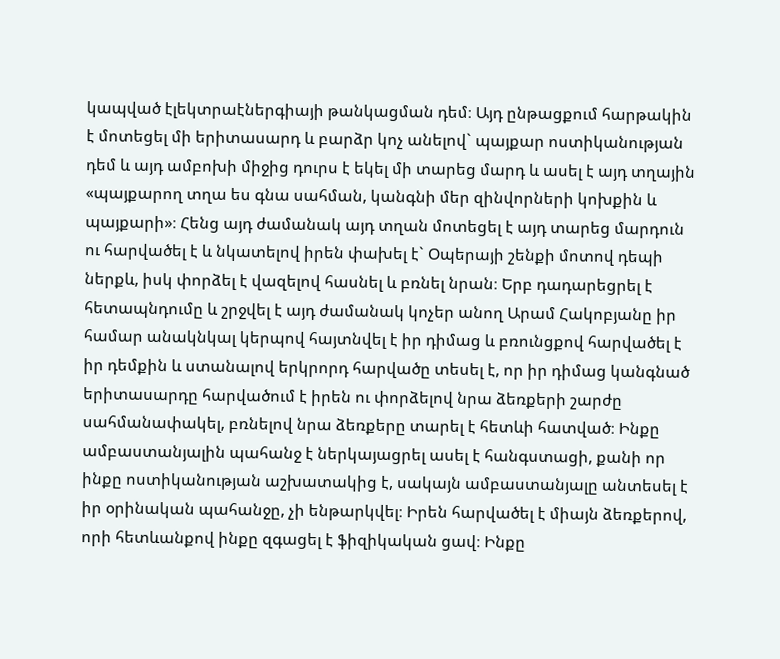կապված էլեկտրաէներգիայի թանկացման դեմ։ Այդ ընթացքում հարթակին է մոտեցել մի երիտասարդ և բարձր կոչ անելով` պայքար ոստիկանության դեմ և այդ ամբոխի միջից դուրս է եկել մի տարեց մարդ և ասել է այդ տղային «պայքարող տղա ես գնա սահման, կանգնի մեր զինվորների կոխքին և պայքարի»։ Հենց այդ ժամանակ այդ տղան մոտեցել է այդ տարեց մարդուն ու հարվածել է և նկատելով իրեն փախել է` Օպերայի շենքի մոտով դեպի ներքև, իսկ փորձել է վազելով հասնել և բռնել նրան։ Երբ դադարեցրել է հետապնդումը և շրջվել է այդ ժամանակ կոչեր անող Արամ Հակոբյանը իր համար անակնկալ կերպով հայտնվել է իր դիմաց և բռունցքով հարվածել է իր դեմքին և ստանալով երկրորդ հարվածը տեսել է, որ իր դիմաց կանգնած երիտասարդը հարվածում է իրեն ու փորձելով նրա ձեռքերի շարժը սահմանափակել, բռնելով նրա ձեռքերը տարել է հետևի հատված։ Ինքը ամբաստանյալին պահանջ է ներկայացրել ասել է հանգստացի, քանի որ ինքը ոստիկանության աշխատակից է, սակայն ամբաստանյալը անտեսել է իր օրինական պահանջը, չի ենթարկվել։ Իրեն հարվածել է միայն ձեռքերով, որի հետևանքով ինքը զգացել է ֆիզիկական ցավ։ Ինքը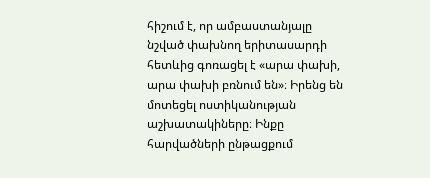հիշում է, որ ամբաստանյալը նշված փախնող երիտասարդի հետևից գոռացել է «արա փախի, արա փախի բռնում են»։ Իրենց են մոտեցել ոստիկանության աշխատակիները։ Ինքը հարվածների ընթացքում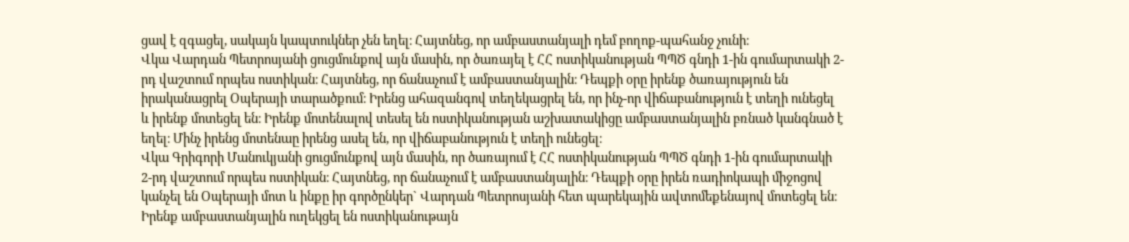ցավ է զգացել, սակայն կապտուկներ չեն եղել։ Հայտնեց, որ ամբաստանյալի դեմ բողոք-պահանջ չունի։
Վկա Վարդան Պետրոսյանի ցուցմունքով այն մասին, որ ծառայել է ՀՀ ոստիկանության ՊՊԾ գնդի 1-ին գումարտակի 2-րդ վաշտում որպես ոստիկան։ Հայտնեց, որ ճանաչում է ամբաստանյալին։ Դեպքի օրը իրենք ծառայություն են իրականացրել Օպերայի տարածքում։ Իրենց ահազանգով տեղեկացրել են, որ ինչ-որ վիճաբանություն է տեղի ունեցել և իրենք մոտեցել են։ Իրենք մոտենալով տեսել են ոստիկանության աշխատակիցը ամբաստանյալին բռնած կանգնած է եղել։ Մինչ իրենց մոտենաը իրենց ասել են, որ վիճաբանություն է տեղի ունեցել։
Վկա Գրիգորի Մանուկյանի ցուցմունքով այն մասին, որ ծառայում է ՀՀ ոստիկանության ՊՊԾ գնդի 1-ին գումարտակի 2-րդ վաշտում որպես ոստիկան։ Հայտնեց, որ ճանաչում է ամբաստանյալին։ Դեպքի օրը իրեն ռադիոկապի միջոցով կանչել են Օպերայի մոտ և ինքը իր գործընկեր` Վարդան Պետրոսյանի հետ պարեկային ավտոմեքենայով մոտեցել են։ Իրենք ամբաստանյալին ուղեկցել են ոստիկանութայն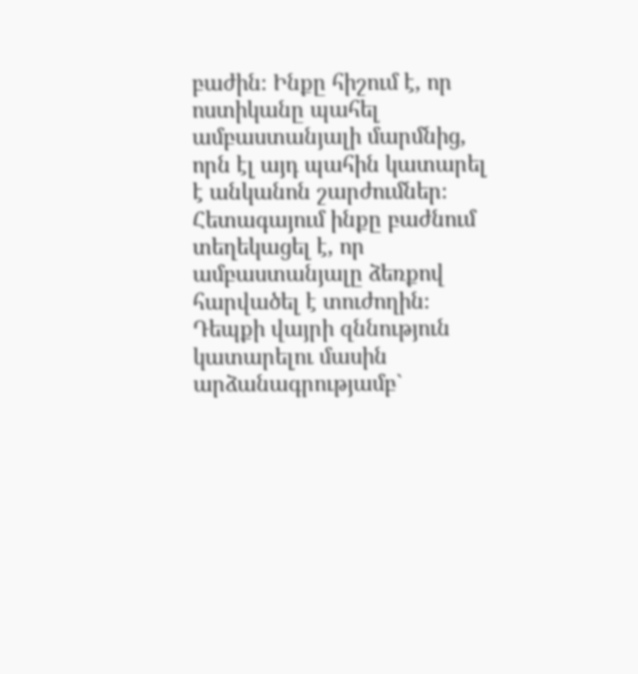բաժին։ Ինքը հիշում է, որ ոստիկանը պահել ամբաստանյալի մարմնից, որն էլ այդ պահին կատարել է անկանոն շարժումներ։ Հետագայում ինքը բաժնում տեղեկացել է, որ ամբաստանյալը ձեռքով հարվածել է տուժողին։
Դեպքի վայրի զննություն կատարելու մասին արձանագրությամբ`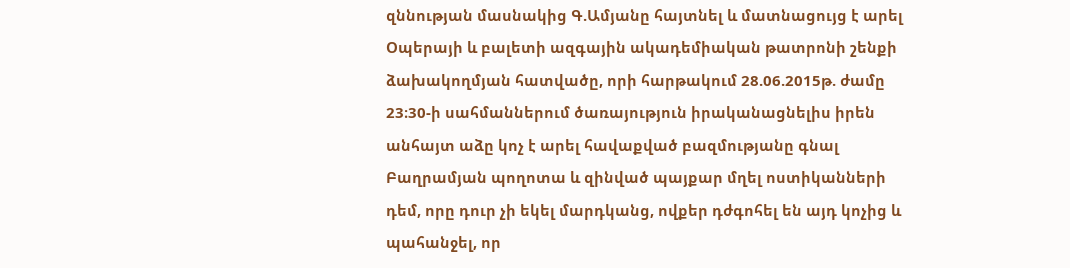զննության մասնակից Գ.Ամյանը հայտնել և մատնացույց է արել Օպերայի և բալետի ազգային ակադեմիական թատրոնի շենքի ձախակողմյան հատվածը, որի հարթակում 28.06.2015թ. ժամը 23։30-ի սահմաններում ծառայություն իրականացնելիս իրեն անհայտ աձը կոչ է արել հավաքված բազմությանը գնալ Բաղրամյան պողոտա և զինված պայքար մղել ոստիկանների դեմ, որը դուր չի եկել մարդկանց, ովքեր դժգոհել են այդ կոչից և պահանջել, որ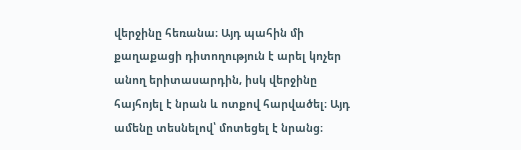վերջինը հեռանա։ Այդ պահին մի քաղաքացի դիտողություն է արել կոչեր անող երիտասարդին, իսկ վերջինը հայհոյել է նրան և ոտքով հարվածել։ Այդ ամենը տեսնելով՝ մոտեցել է նրանց։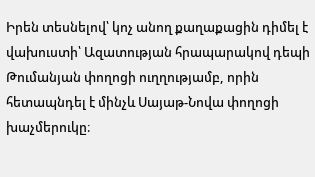Իրեն տեսնելով՝ կոչ անող քաղաքացին դիմել է վախուստի՝ Ազատության հրապարակով դեպի Թումանյան փողոցի ուղղությամբ, որին հետապնդել է մինչև Սայաթ-Նովա փողոցի խաչմերուկը։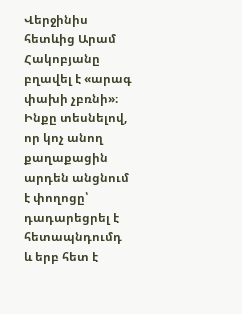Վերջինիս հետևից Արամ Հակոբյանը բղավել է «արագ փախի չբռնի»։ Ինքը տեսնելով, որ կոչ անող քաղաքացին արդեն անցնում է փողոցը՝ դադարեցրել է հետապնդումդ և երբ հետ է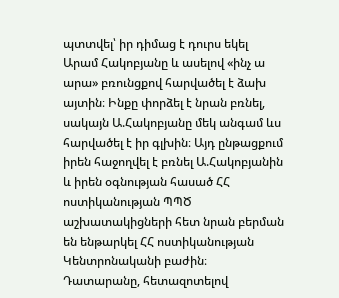պտտվել՝ իր դիմաց է դուրս եկել Արամ Հակոբյանը և ասելով «ինչ ա արա» բռունցքով հարվածել է ձախ այտին։ Ինքը փորձել է նրան բռնել, սակայն Ա.Հակոբյանը մեկ անգամ ևս հարվածել է իր գլխին։ Այդ ընթացքում իրեն հաջողվել է բռնել Ա.Հակոբյանին և իրեն օգնության հասած ՀՀ ոստիկանության ՊՊԾ աշխատակիցների հետ նրան բերման են ենթարկել ՀՀ ոստիկանության Կենտրոնականի բաժին։
Դատարանը, հետազոտելով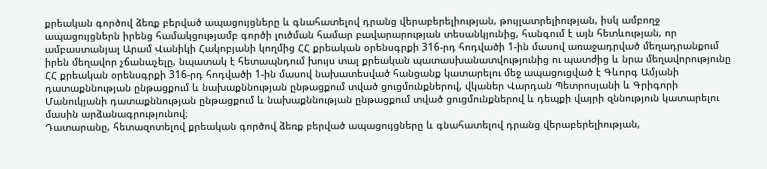քրեական գործով ձեռք բերված ապացույցները և գնահատելով դրանց վերաբերելիության, թույլատրելիության, իսկ ամբողջ ապացույցներն իրենց համակցությամբ գործի լուծման համար բավարարության տեսանկյունից, հանգում է այն հետևության, որ ամբաստանյալ Արամ Վանիկի Հակոբյանի կողմից ՀՀ քրեական օրենսգրքի 316-րդ հոդվածի 1-ին մասով առաջադրված մեղադրանքում իրեն մեղավոր չճանաչելը, նպատակ է հետապնդում խույս տալ քրեական պատասխանատվությունից ու պատժից և նրա մեղավորությունը ՀՀ քրեական օրենսգրքի 316-րդ հոդվածի 1-ին մասով նախատեսված հանցանք կատարելու մեջ ապացուցված է Գևորգ Ամյանի դատաքննության ընթացքում և նախաքննության ընթացքում տված ցուցմունքներով, վկաներ Վարդան Պետրոսյանի և Գրիգորի Մանուկյանի դատաքննության ընթացքում և նախաքննության ընթացքում տված ցուցմունքներով և դեպքի վայրի զննություն կատարելու մասին արձանագրությունով։
Դատարանը, հետազոտելով քրեական գործով ձեռք բերված ապացույցները և գնահատելով դրանց վերաբերելիության,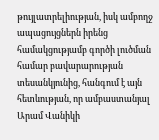թույլատրելիության, իսկ ամբողջ ապացույցներն իրենց համակցությամբ գործի լուծման համար բավարարության տեսանկյունից, հանգում է այն հետևության, որ ամբաստանյալ Արամ Վանիկի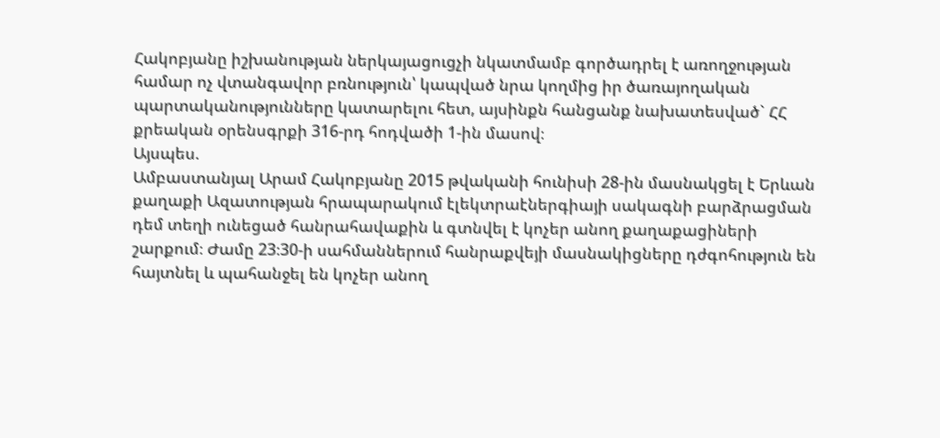Հակոբյանը իշխանության ներկայացուցչի նկատմամբ գործադրել է առողջության համար ոչ վտանգավոր բռնություն՝ կապված նրա կողմից իր ծառայողական պարտականությունները կատարելու հետ, այսինքն հանցանք նախատեսված` ՀՀ քրեական օրենսգրքի 316-րդ հոդվածի 1-ին մասով։
Այսպես.
Ամբաստանյալ Արամ Հակոբյանը 2015 թվականի հունիսի 28-ին մասնակցել է Երևան քաղաքի Ազատության հրապարակում էլեկտրաէներգիայի սակագնի բարձրացման դեմ տեղի ունեցած հանրահավաքին և գտնվել է կոչեր անող քաղաքացիների շարքում։ Ժամը 23։30-ի սահմաններում հանրաքվեյի մասնակիցները դժգոհություն են հայտնել և պահանջել են կոչեր անող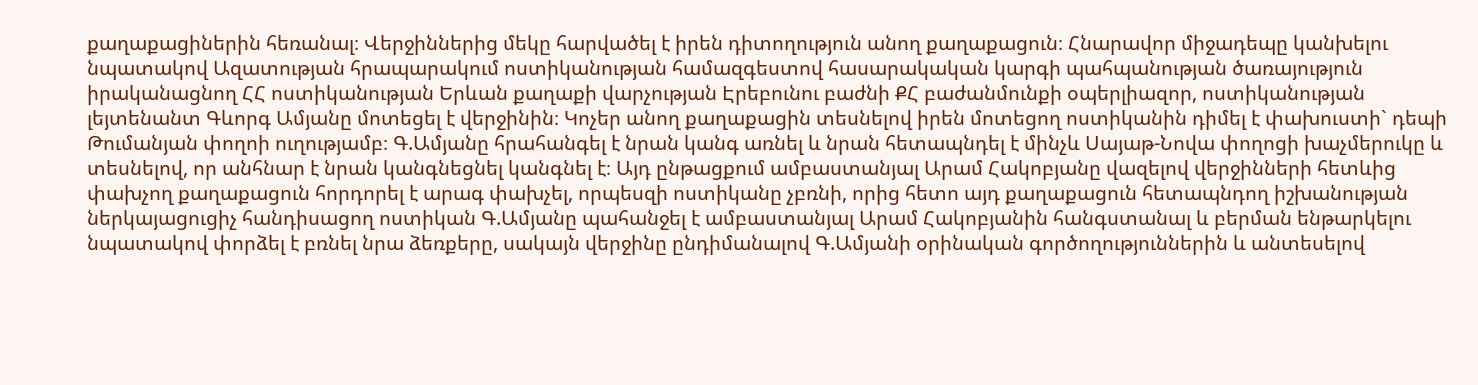քաղաքացիներին հեռանալ։ Վերջիններից մեկը հարվածել է իրեն դիտողություն անող քաղաքացուն։ Հնարավոր միջադեպը կանխելու նպատակով Ազատության հրապարակում ոստիկանության համազգեստով հասարակական կարգի պահպանության ծառայություն իրականացնող ՀՀ ոստիկանության Երևան քաղաքի վարչության Էրեբունու բաժնի ՔՀ բաժանմունքի օպերլիազոր, ոստիկանության լեյտենանտ Գևորգ Ամյանը մոտեցել է վերջինին։ Կոչեր անող քաղաքացին տեսնելով իրեն մոտեցող ոստիկանին դիմել է փախուստի` դեպի Թումանյան փողոի ուղությամբ։ Գ.Ամյանը հրահանգել է նրան կանգ առնել և նրան հետապնդել է մինչև Սայաթ-Նովա փողոցի խաչմերուկը և տեսնելով, որ անհնար է նրան կանգնեցնել կանգնել է։ Այդ ընթացքում ամբաստանյալ Արամ Հակոբյանը վազելով վերջինների հետևից փախչող քաղաքացուն հորդորել է արագ փախչել, որպեսզի ոստիկանը չբռնի, որից հետո այդ քաղաքացուն հետապնդող իշխանության ներկայացուցիչ հանդիսացող ոստիկան Գ.Ամյանը պահանջել է ամբաստանյալ Արամ Հակոբյանին հանգստանալ և բերման ենթարկելու նպատակով փորձել է բռնել նրա ձեռքերը, սակայն վերջինը ընդիմանալով Գ.Ամյանի օրինական գործողություններին և անտեսելով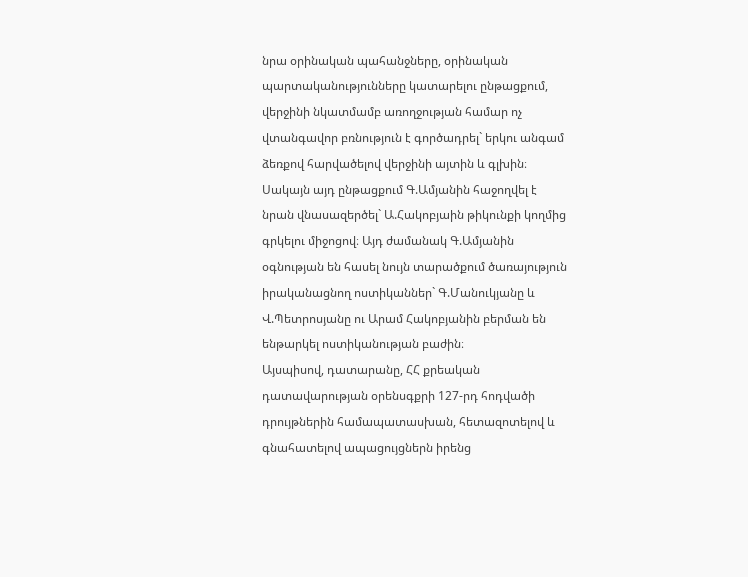նրա օրինական պահանջները, օրինական պարտականությունները կատարելու ընթացքում, վերջինի նկատմամբ առողջության համար ոչ վտանգավոր բռնություն է գործադրել` երկու անգամ ձեռքով հարվածելով վերջինի այտին և գլխին։ Սակայն այդ ընթացքում Գ.Ամյանին հաջողվել է նրան վնասազերծել` Ա.Հակոբյաին թիկունքի կողմից գրկելու միջոցով։ Այդ ժամանակ Գ.Ամյանին օգնության են հասել նույն տարածքում ծառայություն իրականացնող ոստիկաններ` Գ.Մանուկյանը և Վ.Պետրոսյանը ու Արամ Հակոբյանին բերման են ենթարկել ոստիկանության բաժին։
Այսպիսով, դատարանը, ՀՀ քրեական դատավարության օրենսգքրի 127-րդ հոդվածի դրույթներին համապատասխան, հետազոտելով և գնահատելով ապացույցներն իրենց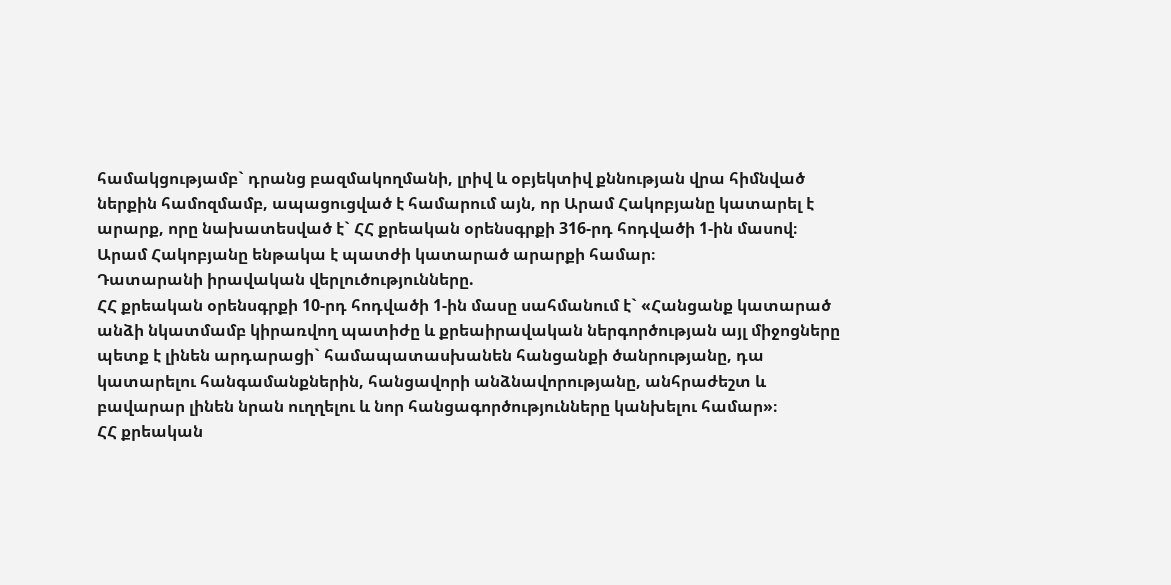համակցությամբ` դրանց բազմակողմանի, լրիվ և օբյեկտիվ քննության վրա հիմնված ներքին համոզմամբ, ապացուցված է համարում այն, որ Արամ Հակոբյանը կատարել է արարք, որը նախատեսված է` ՀՀ քրեական օրենսգրքի 316-րդ հոդվածի 1-ին մասով։
Արամ Հակոբյանը ենթակա է պատժի կատարած արարքի համար։
Դատարանի իրավական վերլուծությունները.
ՀՀ քրեական օրենսգրքի 10-րդ հոդվածի 1-ին մասը սահմանում է` «Հանցանք կատարած անձի նկատմամբ կիրառվող պատիժը և քրեաիրավական ներգործության այլ միջոցները պետք է լինեն արդարացի` համապատասխանեն հանցանքի ծանրությանը, դա կատարելու հանգամանքներին, հանցավորի անձնավորությանը, անհրաժեշտ և բավարար լինեն նրան ուղղելու և նոր հանցագործությունները կանխելու համար»։
ՀՀ քրեական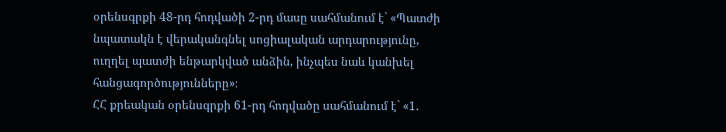օրենսգրքի 48-րդ հոդվածի 2-րդ մասը սահմանում է` «Պատժի նպատակն է վերականգնել սոցիալական արդարությունը, ուղղել պատժի ենթարկված անձին, ինչպես նաև կանխել հանցագործությունները»։
ՀՀ քրեական օրենսգրքի 61-րդ հոդվածը սահմանում է` «1.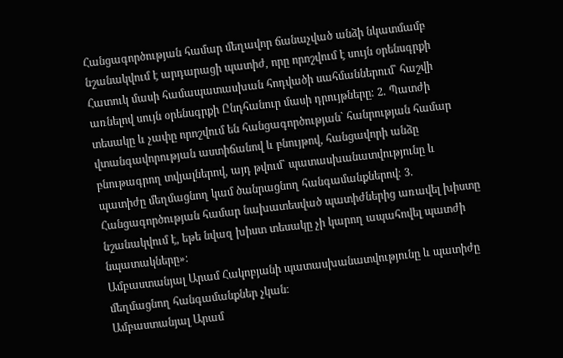Հանցագործության համար մեղավոր ճանաչված անձի նկատմամբ նշանակվում է արդարացի պատիժ, որը որոշվում է սույն օրենսգրքի Հատուկ մասի համապատասխան հոդվածի սահմաններում` հաշվի առնելով սույն օրենսգրքի Ընդհանուր մասի դրույթները։ 2. Պատժի տեսակը և չափը որոշվում են հանցագործության` հանրության համար վտանգավորության աստիճանով և բնույթով, հանցավորի անձը բնութագրող տվյալներով, այդ թվում` պատասխանատվությունը և պատիժը մեղմացնող կամ ծանրացնող հանգամանքներով։ 3. Հանցագործության համար նախատեսված պատիժներից առավել խիստը նշանակվում է, եթե նվազ խիստ տեսակը չի կարող ապահովել պատժի նպատակները»։
Ամբաստանյալ Արամ Հակոբյանի պատասխանատվությունը և պատիժը մեղմացնող հանգամանքներ չկան։
Ամբաստանյալ Արամ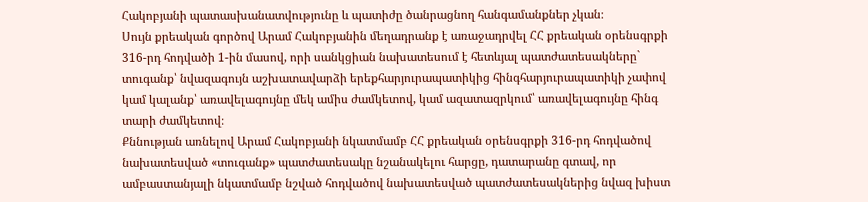Հակոբյանի պատասխանատվությունը և պատիժը ծանրացնող հանգամանքներ չկան։
Սույն քրեական գործով Արամ Հակոբյանին մեղադրանք է առաջադրվել ՀՀ քրեական օրենսգրքի 316-րդ հոդվածի 1-ին մասով, որի սանկցիան նախատեսում է հետևյալ պատժատեսակները` տուգանք՝ նվազագույն աշխատավարձի երեքհարյուրապատիկից հինգհարյուրապատիկի չափով կամ կալանք՝ առավելագույնը մեկ ամիս ժամկետով, կամ ազատազրկում՝ առավելագույնը հինգ տարի ժամկետով։
Քննության առնելով Արամ Հակոբյանի նկատմամբ ՀՀ քրեական օրենսգրքի 316-րդ հոդվածով նախատեսված «տուգանք» պատժատեսակը նշանակելու հարցը, դատարանը գտավ, որ ամբաստանյալի նկատմամբ նշված հոդվածով նախատեսված պատժատեսակներից նվազ խիստ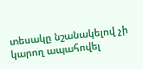տեսակը նշանակելով չի կարող ապահովել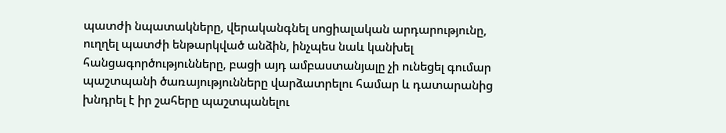պատժի նպատակները, վերականգնել սոցիալական արդարությունը, ուղղել պատժի ենթարկված անձին, ինչպես նաև կանխել հանցագործությունները, բացի այդ ամբաստանյալը չի ունեցել գումար պաշտպանի ծառայությունները վարձատրելու համար և դատարանից խնդրել է իր շահերը պաշտպանելու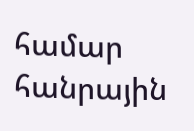համար հանրային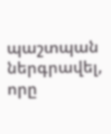պաշտպան ներգրավել, որը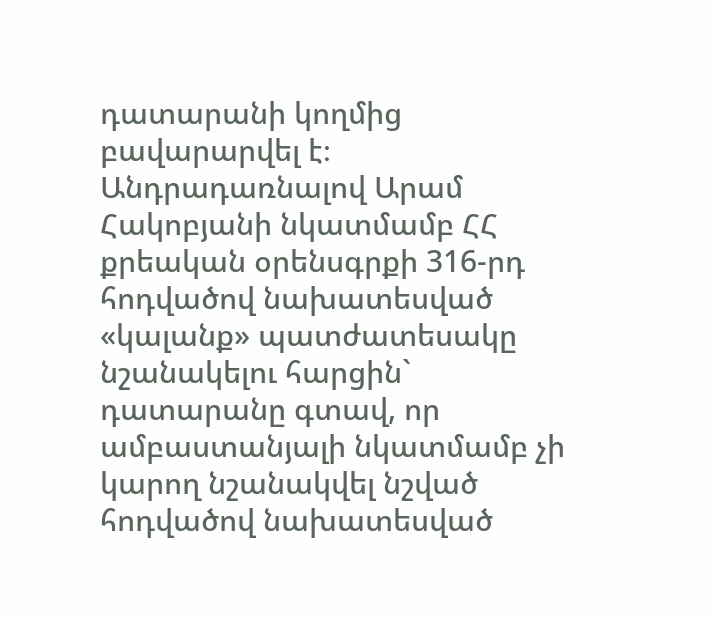դատարանի կողմից բավարարվել է։
Անդրադառնալով Արամ Հակոբյանի նկատմամբ ՀՀ քրեական օրենսգրքի 316-րդ հոդվածով նախատեսված «կալանք» պատժատեսակը նշանակելու հարցին` դատարանը գտավ, որ ամբաստանյալի նկատմամբ չի կարող նշանակվել նշված հոդվածով նախատեսված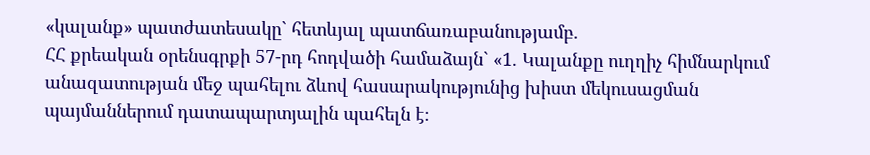«կալանք» պատժատեսակը` հետևյալ պատճառաբանությամբ.
ՀՀ քրեական օրենսգրքի 57-րդ հոդվածի համաձայն` «1. Կալանքը ուղղիչ հիմնարկում անազատության մեջ պահելու ձևով հասարակությունից խիստ մեկուսացման պայմաններում դատապարտյալին պահելն է։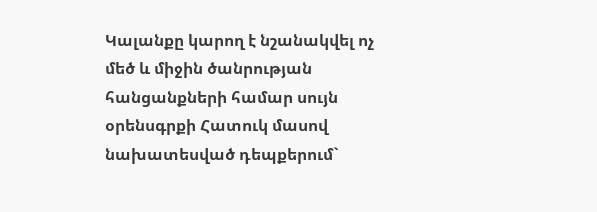Կալանքը կարող է նշանակվել ոչ մեծ և միջին ծանրության հանցանքների համար սույն օրենսգրքի Հատուկ մասով նախատեսված դեպքերում`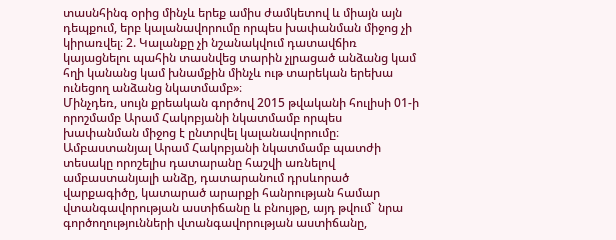տասնհինգ օրից մինչև երեք ամիս ժամկետով և միայն այն դեպքում, երբ կալանավորումը որպես խափանման միջոց չի կիրառվել։ 2. Կալանքը չի նշանակվում դատավճիռ կայացնելու պահին տասնվեց տարին չլրացած անձանց կամ հղի կանանց կամ խնամքին մինչև ութ տարեկան երեխա ունեցող անձանց նկատմամբ»։
Մինչդեռ, սույն քրեական գործով 2015 թվականի հուլիսի 01-ի որոշմամբ Արամ Հակոբյանի նկատմամբ որպես խափանման միջոց է ընտրվել կալանավորումը։
Ամբաստանյալ Արամ Հակոբյանի նկատմամբ պատժի տեսակը որոշելիս դատարանը հաշվի առնելով ամբաստանյալի անձը, դատարանում դրսևորած վարքագիծը, կատարած արարքի հանրության համար վտանգավորության աստիճանը և բնույթը, այդ թվում` նրա գործողությունների վտանգավորության աստիճանը,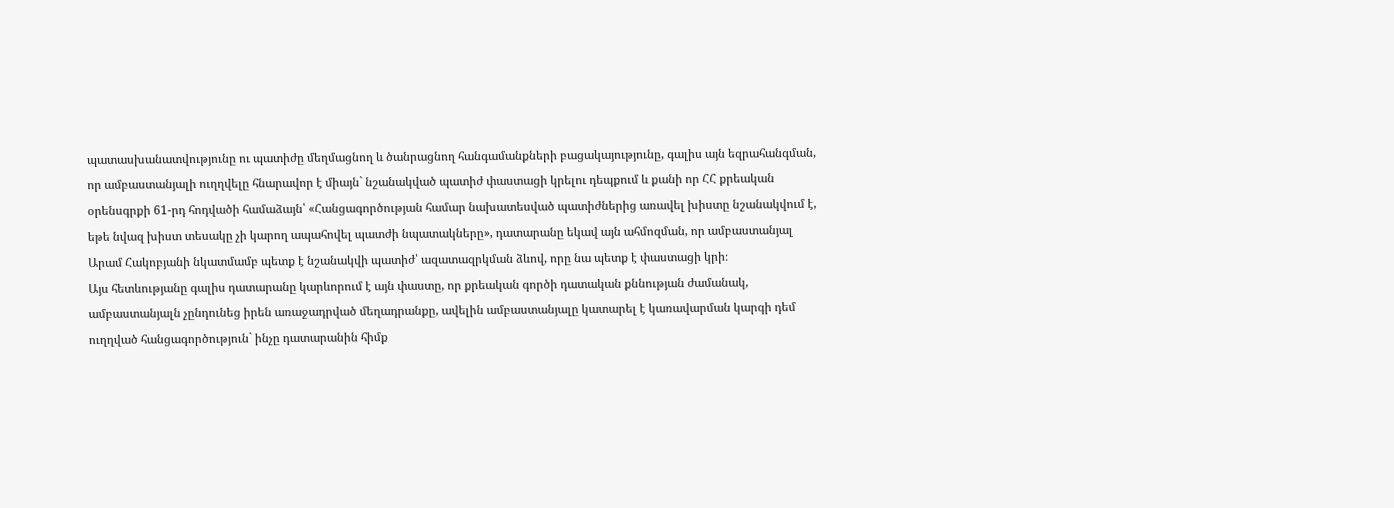պատասխանատվությունը ու պատիժը մեղմացնող և ծանրացնող հանգամանքների բացակայությունը, գալիս այն եզրահանգման, որ ամբաստանյալի ուղղվելը հնարավոր է միայն` նշանակված պատիժ փաստացի կրելու դեպքում և քանի որ ՀՀ քրեական օրենսգրքի 61-րդ հոդվածի համաձայն՝ «Հանցագործության համար նախատեսված պատիժներից առավել խիստը նշանակվում է, եթե նվազ խիստ տեսակը չի կարող ապահովել պատժի նպատակները», դատարանը եկավ այն ահմոզման, որ ամբաստանյալ Արամ Հակոբյանի նկատմամբ պետք է նշանակվի պատիժ՝ ազատազրկման ձևով, որը նա պետք է փաստացի կրի։
Այս հետևությանը գալիս դատարանը կարևորում է այն փաստը, որ քրեական գործի դատական քննության ժամանակ, ամբաստանյալն չընդունեց իրեն առաջադրված մեղադրանքը, ավելին ամբաստանյալը կատարել է կառավարման կարգի դեմ ուղղված հանցագործություն` ինչը դատարանին հիմք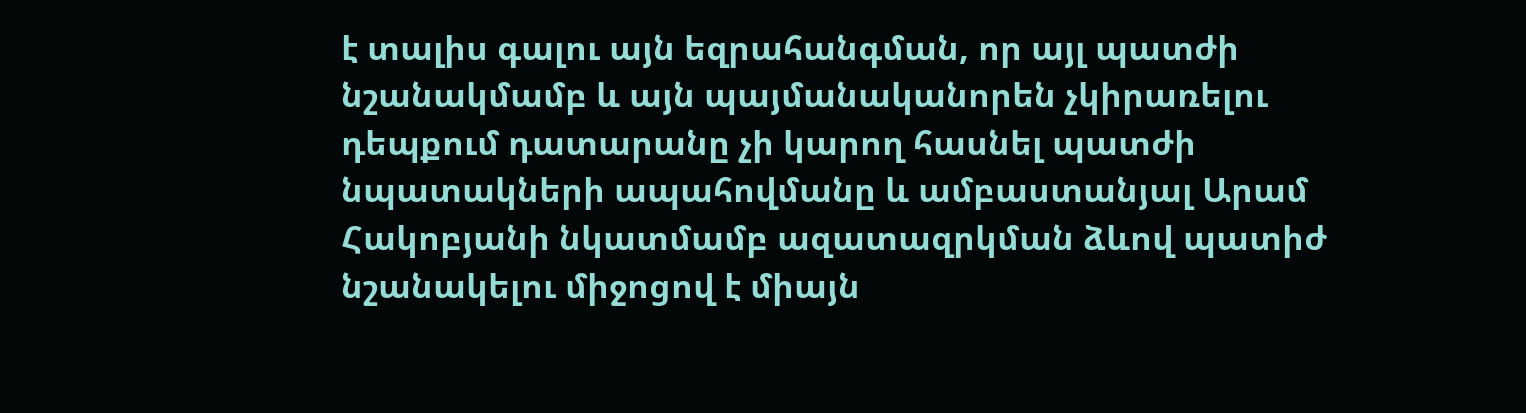է տալիս գալու այն եզրահանգման, որ այլ պատժի նշանակմամբ և այն պայմանականորեն չկիրառելու դեպքում դատարանը չի կարող հասնել պատժի նպատակների ապահովմանը և ամբաստանյալ Արամ Հակոբյանի նկատմամբ ազատազրկման ձևով պատիժ նշանակելու միջոցով է միայն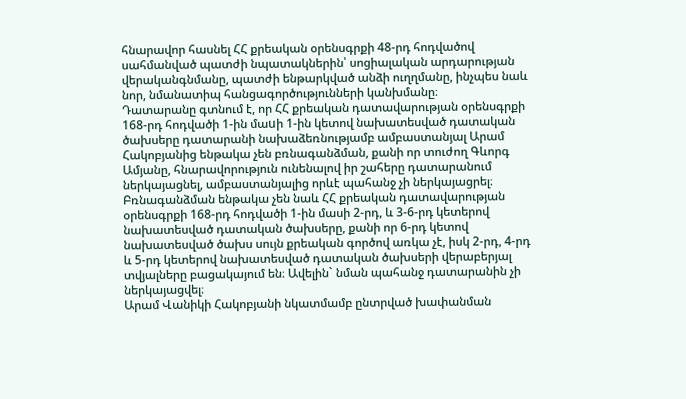հնարավոր հասնել ՀՀ քրեական օրենսգրքի 48-րդ հոդվածով սահմանված պատժի նպատակներին՝ սոցիալական արդարության վերականգնմանը, պատժի ենթարկված անձի ուղղմանը, ինչպես նաև նոր, նմանատիպ հանցագործությունների կանխմանը։
Դատարանը գտնում է, որ ՀՀ քրեական դատավարության օրենսգրքի 168-րդ հոդվածի 1-ին մաuի 1-ին կետով նախատեսված դատական ծախսերը դատարանի նախաձեռնությամբ ամբաստանյալ Արամ Հակոբյանից ենթակա չեն բռնագանձման, քանի որ տուժող Գևորգ Ամյանը, հնարավորություն ունենալով իր շահերը դատարանում ներկայացնել, ամբաստանյալից որևէ պահանջ չի ներկայացրել։ Բռնագանձման ենթակա չեն նաև ՀՀ քրեական դատավարության օրենսգրքի 168-րդ հոդվածի 1-ին մասի 2-րդ, և 3-6-րդ կետերով նախատեսված դատական ծախսերը, քանի որ 6-րդ կետով նախատեսված ծախս սույն քրեական գործով առկա չէ, իսկ 2-րդ, 4-րդ և 5-րդ կետերով նախատեսված դատական ծախսերի վերաբերյալ տվյալները բացակայում են։ Ավելին` նման պահանջ դատարանին չի ներկայացվել։
Արամ Վանիկի Հակոբյանի նկատմամբ ընտրված խափանման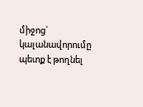միջոց` կալանավորումը պետք է թողնել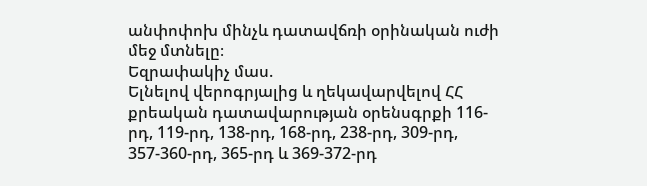անփոփոխ մինչև դատավճռի օրինական ուժի մեջ մտնելը։
Եզրափակիչ մաս.
Ելնելով վերոգրյալից և ղեկավարվելով ՀՀ քրեական դատավարության օրենսգրքի 116-րդ, 119-րդ, 138-րդ, 168-րդ, 238-րդ, 309-րդ, 357-360-րդ, 365-րդ և 369-372-րդ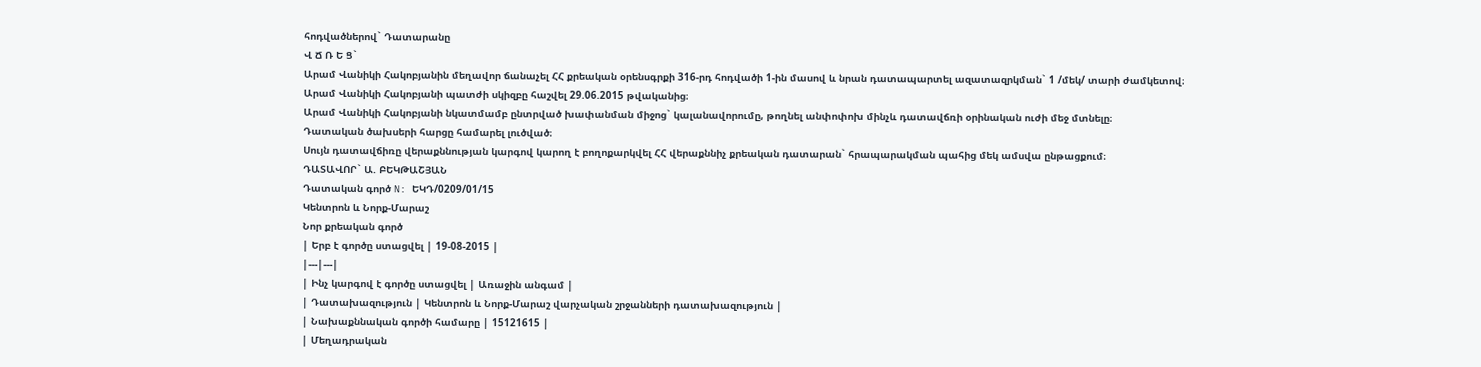հոդվածներով` Դատարանը
Վ Ճ Ռ Ե Ց`
Արամ Վանիկի Հակոբյանին մեղավոր ճանաչել ՀՀ քրեական օրենսգրքի 316-րդ հոդվածի 1-ին մասով և նրան դատապարտել ազատազրկման` 1 /մեկ/ տարի ժամկետով։
Արամ Վանիկի Հակոբյանի պատժի սկիզբը հաշվել 29.06.2015 թվականից։
Արամ Վանիկի Հակոբյանի նկատմամբ ընտրված խափանման միջոց` կալանավորումը, թողնել անփոփոխ մինչև դատավճռի օրինական ուժի մեջ մտնելը։
Դատական ծախսերի հարցը համարել լուծված։
Սույն դատավճիռը վերաքննության կարգով կարող է բողոքարկվել ՀՀ վերաքննիչ քրեական դատարան` հրապարակման պահից մեկ ամսվա ընթացքում։
ԴԱՏԱՎՈՐ` Ա. ԲԵԿԹԱՇՅԱՆ
Դատական գործ N: ԵԿԴ/0209/01/15
Կենտրոն և Նորք-Մարաշ
Նոր քրեական գործ
| Երբ է գործը ստացվել | 19-08-2015 |
|---|---|
| Ինչ կարգով է գործը ստացվել | Առաջին անգամ |
| Դատախազություն | Կենտրոն և Նորք-Մարաշ վարչական շրջանների դատախազություն |
| Նախաքննական գործի համարը | 15121615 |
| Մեղադրական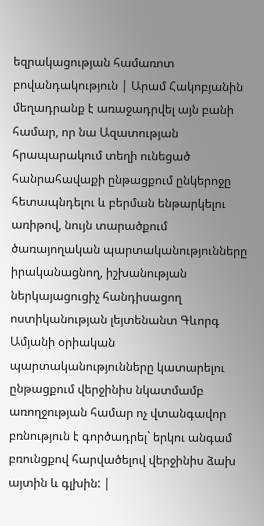եզրակացության համառոտ բովանդակություն | Արամ Հակոբյանին մեղադրանք է առաջադրվել այն բանի համար, որ նա Ազատության հրապարակում տեղի ունեցած հանրահավաքի ընթացքում ընկերոջը հետապնդելու և բերման ենթարկելու առիթով, նույն տարածքում ծառայողական պարտականությունները իրականացնող, իշխանության ներկայացուցիչ հանդիսացող ոստիկանության լեյտենանտ Գևորգ Ամյանի օրիական պարտականությունները կատարելու ընթացքում վերջինիս նկատմամբ առողջության համար ոչ վտանգավոր բռնություն է գործադրել` երկու անգամ բռունցքով հարվածելով վերջինիս ձախ այտին և գլխին: |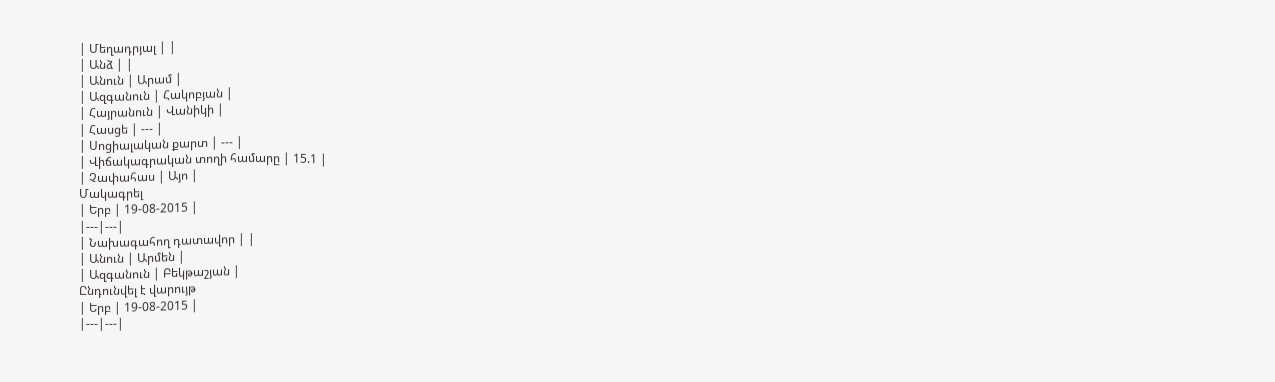| Մեղադրյալ | |
| Անձ | |
| Անուն | Արամ |
| Ազգանուն | Հակոբյան |
| Հայրանուն | Վանիկի |
| Հասցե | --- |
| Սոցիալական քարտ | --- |
| Վիճակագրական տողի համարը | 15.1 |
| Չափահաս | Այո |
Մակագրել
| Երբ | 19-08-2015 |
|---|---|
| Նախագահող դատավոր | |
| Անուն | Արմեն |
| Ազգանուն | Բեկթաշյան |
Ընդունվել է վարույթ
| Երբ | 19-08-2015 |
|---|---|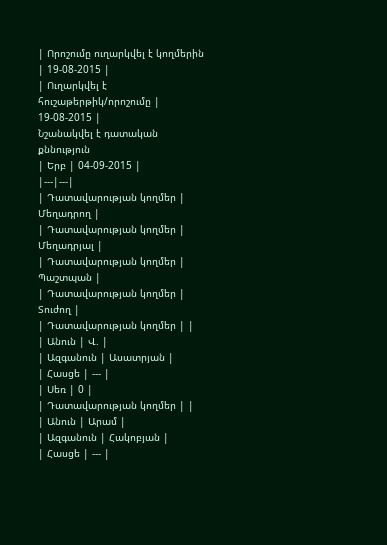| Որոշումը ուղարկվել է կողմերին | 19-08-2015 |
| Ուղարկվել է հուշաթերթիկ/որոշումը | 19-08-2015 |
Նշանակվել է դատական քննություն
| Երբ | 04-09-2015 |
|---|---|
| Դատավարության կողմեր | Մեղադրող |
| Դատավարության կողմեր | Մեղադրյալ |
| Դատավարության կողմեր | Պաշտպան |
| Դատավարության կողմեր | Տուժող |
| Դատավարության կողմեր | |
| Անուն | Վ. |
| Ազգանուն | Ասատրյան |
| Հասցե | --- |
| Սեռ | 0 |
| Դատավարության կողմեր | |
| Անուն | Արամ |
| Ազգանուն | Հակոբյան |
| Հասցե | --- |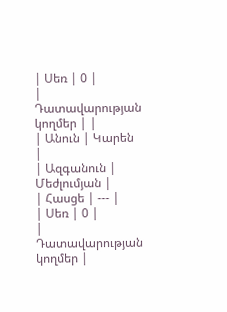| Սեռ | 0 |
| Դատավարության կողմեր | |
| Անուն | Կարեն |
| Ազգանուն | Մեժլումյան |
| Հասցե | --- |
| Սեռ | 0 |
| Դատավարության կողմեր |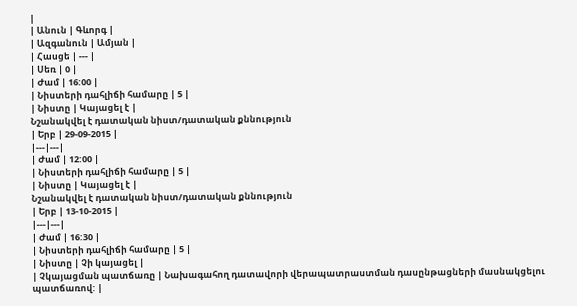|
| Անուն | Գևորգ |
| Ազգանուն | Ամյան |
| Հասցե | --- |
| Սեռ | 0 |
| Ժամ | 16:00 |
| Նիստերի դահլիճի համարը | 5 |
| Նիստը | Կայացել է |
Նշանակվել է դատական նիստ/դատական քննություն
| Երբ | 29-09-2015 |
|---|---|
| Ժամ | 12:00 |
| Նիստերի դահլիճի համարը | 5 |
| Նիստը | Կայացել է |
Նշանակվել է դատական նիստ/դատական քննություն
| Երբ | 13-10-2015 |
|---|---|
| Ժամ | 16:30 |
| Նիստերի դահլիճի համարը | 5 |
| Նիստը | Չի կայացել |
| Չկայացման պատճառը | Նախագահող դատավորի վերապատրաստման դասընթացների մասնակցելու պատճառով: |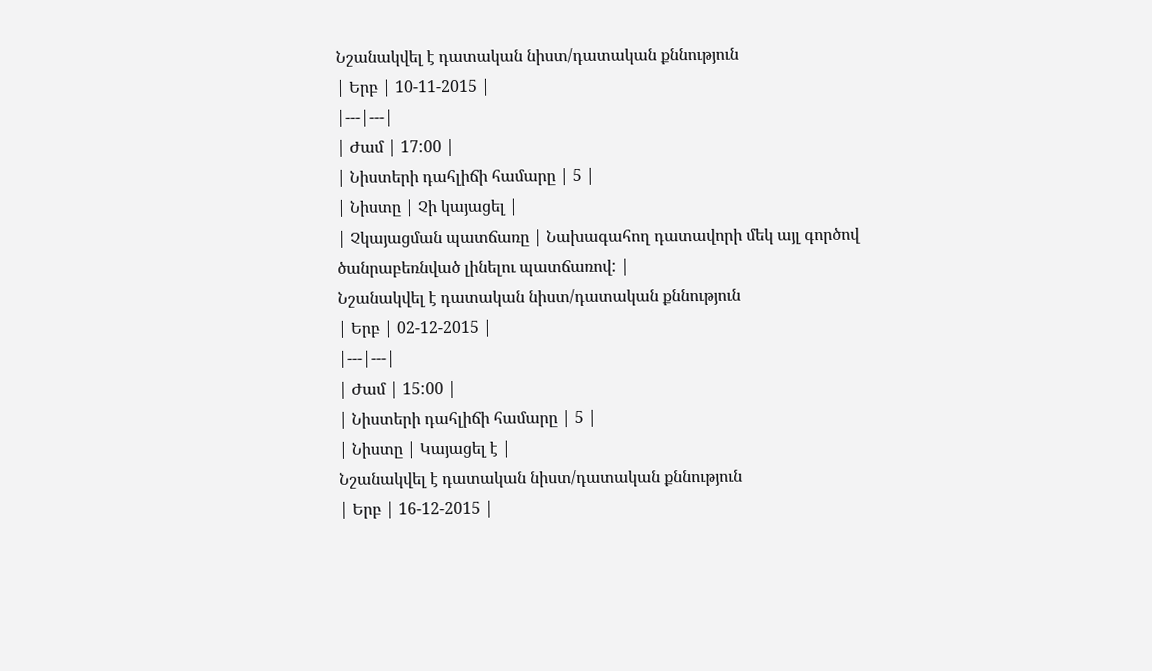Նշանակվել է դատական նիստ/դատական քննություն
| Երբ | 10-11-2015 |
|---|---|
| Ժամ | 17:00 |
| Նիստերի դահլիճի համարը | 5 |
| Նիստը | Չի կայացել |
| Չկայացման պատճառը | Նախագահող դատավորի մեկ այլ գործով ծանրաբեռնված լինելու պատճառով: |
Նշանակվել է դատական նիստ/դատական քննություն
| Երբ | 02-12-2015 |
|---|---|
| Ժամ | 15:00 |
| Նիստերի դահլիճի համարը | 5 |
| Նիստը | Կայացել է |
Նշանակվել է դատական նիստ/դատական քննություն
| Երբ | 16-12-2015 |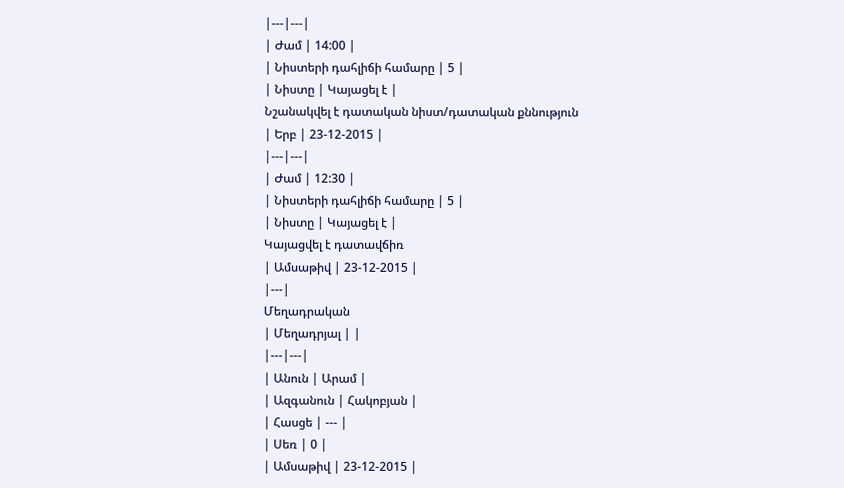|---|---|
| Ժամ | 14:00 |
| Նիստերի դահլիճի համարը | 5 |
| Նիստը | Կայացել է |
Նշանակվել է դատական նիստ/դատական քննություն
| Երբ | 23-12-2015 |
|---|---|
| Ժամ | 12:30 |
| Նիստերի դահլիճի համարը | 5 |
| Նիստը | Կայացել է |
Կայացվել է դատավճիռ
| Ամսաթիվ | 23-12-2015 |
|---|
Մեղադրական
| Մեղադրյալ | |
|---|---|
| Անուն | Արամ |
| Ազգանուն | Հակոբյան |
| Հասցե | --- |
| Սեռ | 0 |
| Ամսաթիվ | 23-12-2015 |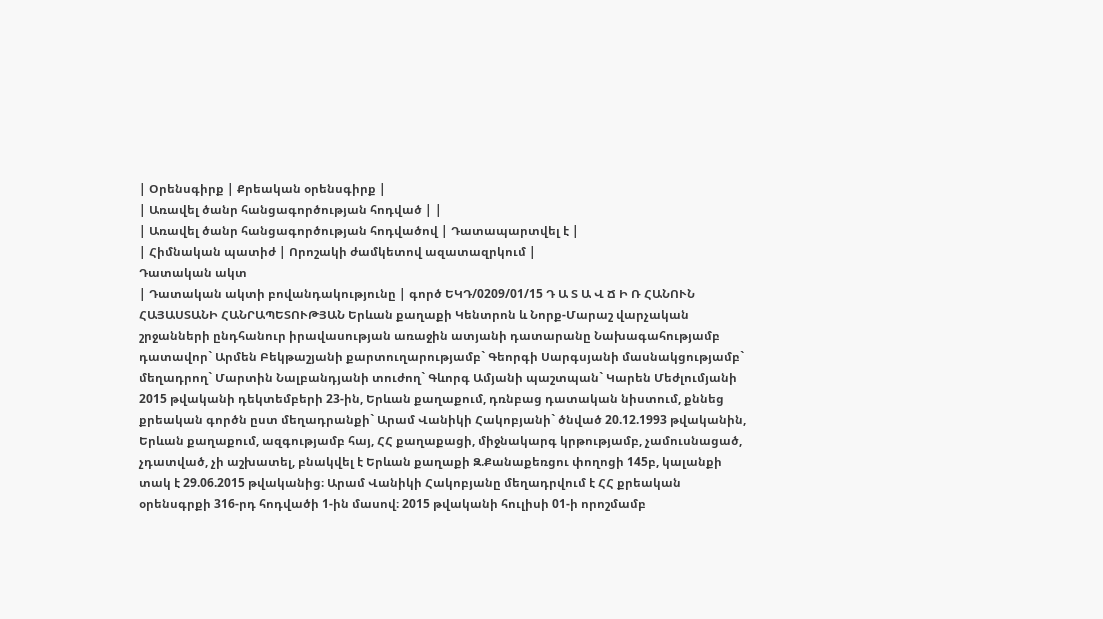| Օրենսգիրք | Քրեական օրենսգիրք |
| Առավել ծանր հանցագործության հոդված | |
| Առավել ծանր հանցագործության հոդվածով | Դատապարտվել է |
| Հիմնական պատիժ | Որոշակի ժամկետով ազատազրկում |
Դատական ակտ
| Դատական ակտի բովանդակությունը | գործ ԵԿԴ/0209/01/15 Դ Ա Տ Ա Վ Ճ Ի Ռ ՀԱՆՈՒՆ ՀԱՅԱՍՏԱՆԻ ՀԱՆՐԱՊԵՏՈՒԹՅԱՆ Երևան քաղաքի Կենտրոն և Նորք-Մարաշ վարչական շրջանների ընդհանուր իրավասության առաջին ատյանի դատարանը Նախագահությամբ դատավոր` Արմեն Բեկթաշյանի քարտուղարությամբ` Գեորգի Սարգսյանի մասնակցությամբ` մեղադրող` Մարտին Նալբանդյանի տուժող` Գևորգ Ամյանի պաշտպան` Կարեն Մեժլումյանի 2015 թվականի դեկտեմբերի 23-ին, Երևան քաղաքում, դռնբաց դատական նիստում, քննեց քրեական գործն ըստ մեղադրանքի` Արամ Վանիկի Հակոբյանի` ծնված 20.12.1993 թվականին, Երևան քաղաքում, ազգությամբ հայ, ՀՀ քաղաքացի, միջնակարգ կրթությամբ, չամուսնացած, չդատված, չի աշխատել, բնակվել է Երևան քաղաքի Զ.Քանաքեռցու փողոցի 145բ, կալանքի տակ է 29.06.2015 թվականից։ Արամ Վանիկի Հակոբյանը մեղադրվում է ՀՀ քրեական օրենսգրքի 316-րդ հոդվածի 1-ին մասով։ 2015 թվականի հուլիսի 01-ի որոշմամբ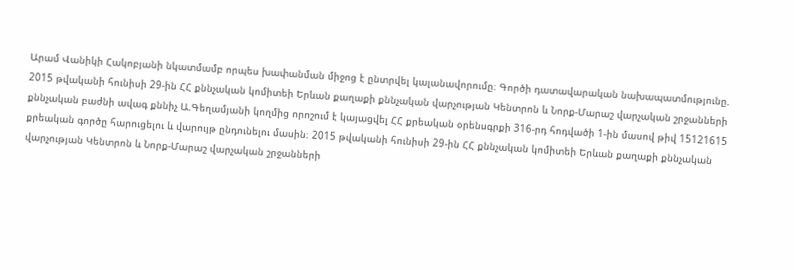Արամ Վանիկի Հակոբյանի նկատմամբ որպես խափանման միջոց է ընտրվել կալանավորումը։ Գործի դատավարական նախապատմությունը. 2015 թվականի հունիսի 29-ին ՀՀ քննչական կոմիտեի Երևան քաղաքի քննչական վարչության Կենտրոն և Նորք-Մարաշ վարչական շրջանների քննչական բաժնի ավագ քննիչ Ա.Գեղամյանի կողմից որոշում է կայացվել ՀՀ քրեական օրենսգրքի 316-րդ հոդվածի 1-ին մասով թիվ 15121615 քրեական գործը հարուցելու և վարույթ ընդունելու մասին։ 2015 թվականի հունիսի 29-ին ՀՀ քննչական կոմիտեի Երևան քաղաքի քննչական վարչության Կենտրոն և Նորք-Մարաշ վարչական շրջանների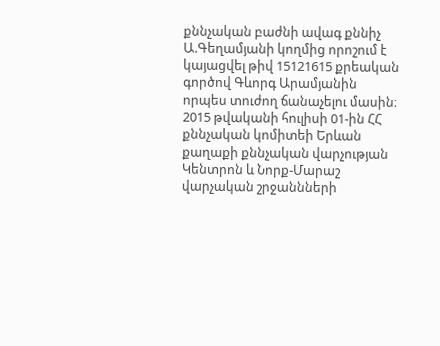քննչական բաժնի ավագ քննիչ Ա.Գեղամյանի կողմից որոշում է կայացվել թիվ 15121615 քրեական գործով Գևորգ Արամյանին որպես տուժող ճանաչելու մասին։ 2015 թվականի հուլիսի 01-ին ՀՀ քննչական կոմիտեի Երևան քաղաքի քննչական վարչության Կենտրոն և Նորք-Մարաշ վարչական շրջաննների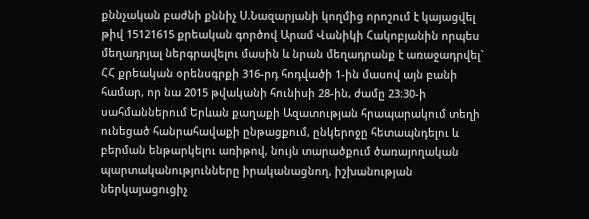քննչական բաժնի քննիչ Ս.Նազարյանի կողմից որոշում է կայացվել թիվ 15121615 քրեական գործով Արամ Վանիկի Հակոբյանին որպես մեղադրյալ ներգրավելու մասին և նրան մեղադրանք է առաջադրվել` ՀՀ քրեական օրենսգրքի 316-րդ հոդվածի 1-ին մասով այն բանի համար, որ նա 2015 թվականի հունիսի 28-ին, ժամը 23։30-ի սահմաններում Երևան քաղաքի Ազատության հրապարակում տեղի ունեցած հանրահավաքի ընթացքում, ընկերոջը հետապնդելու և բերման ենթարկելու առիթով, նույն տարածքում ծառայողական պարտականությունները իրականացնող, իշխանության ներկայացուցիչ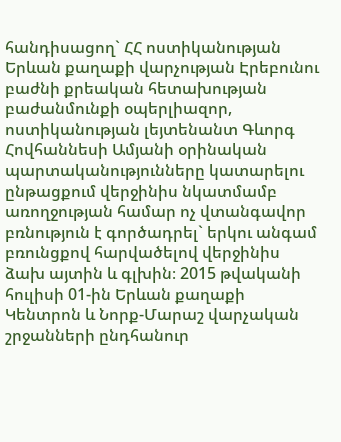հանդիսացող` ՀՀ ոստիկանության Երևան քաղաքի վարչության Էրեբունու բաժնի քրեական հետախության բաժանմունքի օպերլիազոր, ոստիկանության լեյտենանտ Գևորգ Հովհաննեսի Ամյանի օրինական պարտականությունները կատարելու ընթացքում վերջինիս նկատմամբ առողջության համար ոչ վտանգավոր բռնություն է գործադրել` երկու անգամ բռունցքով հարվածելով վերջինիս ձախ այտին և գլխին։ 2015 թվականի հուլիսի 01-ին Երևան քաղաքի Կենտրոն և Նորք-Մարաշ վարչական շրջանների ընդհանուր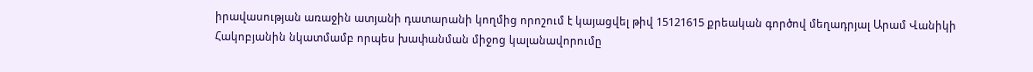իրավասության առաջին ատյանի դատարանի կողմից որոշում է կայացվել թիվ 15121615 քրեական գործով մեղադրյալ Արամ Վանիկի Հակոբյանին նկատմամբ որպես խափանման միջոց կալանավորումը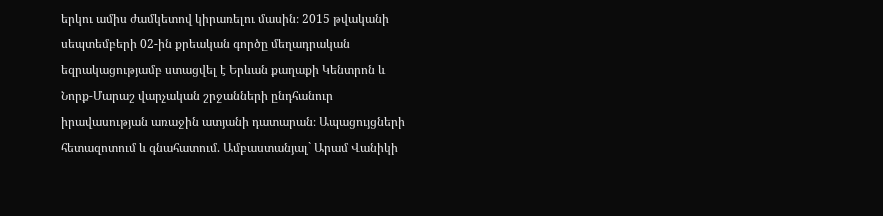երկու ամիս ժամկետով կիրառելու մասին։ 2015 թվականի սեպտեմբերի 02-ին քրեական գործը մեղադրական եզրակացությամբ ստացվել է Երևան քաղաքի Կենտրոն և Նորք-Մարաշ վարչական շրջանների ընդհանուր իրավասության առաջին ատյանի դատարան։ Ապացույցների հետազոտում և գնահատում. Ամբաստանյալ` Արամ Վանիկի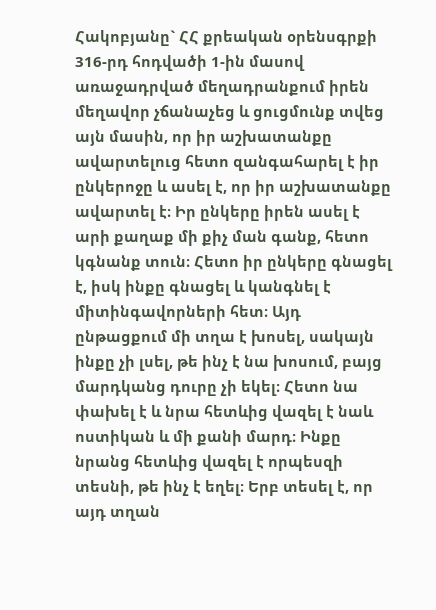Հակոբյանը` ՀՀ քրեական օրենսգրքի 316-րդ հոդվածի 1-ին մասով առաջադրված մեղադրանքում իրեն մեղավոր չճանաչեց և ցուցմունք տվեց այն մասին, որ իր աշխատանքը ավարտելուց հետո զանգահարել է իր ընկերոջը և ասել է, որ իր աշխատանքը ավարտել է։ Իր ընկերը իրեն ասել է արի քաղաք մի քիչ ման գանք, հետո կգնանք տուն։ Հետո իր ընկերը գնացել է, իսկ ինքը գնացել և կանգնել է միտինգավորների հետ։ Այդ ընթացքում մի տղա է խոսել, սակայն ինքը չի լսել, թե ինչ է նա խոսում, բայց մարդկանց դուրը չի եկել։ Հետո նա փախել է և նրա հետևից վազել է նաև ոստիկան և մի քանի մարդ։ Ինքը նրանց հետևից վազել է որպեսզի տեսնի, թե ինչ է եղել։ Երբ տեսել է, որ այդ տղան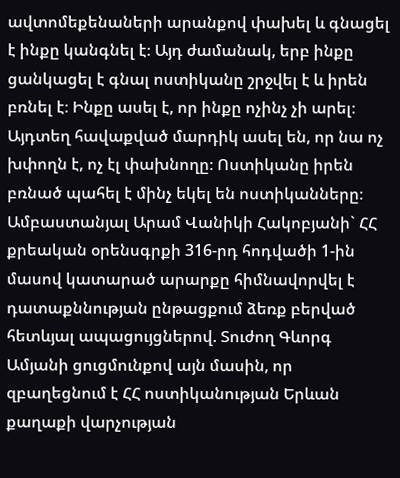ավտոմեքենաների արանքով փախել և գնացել է ինքը կանգնել է։ Այդ ժամանակ, երբ ինքը ցանկացել է գնալ ոստիկանը շրջվել է և իրեն բռնել է։ Ինքը ասել է, որ ինքը ոչինչ չի արել։ Այդտեղ հավաքված մարդիկ ասել են, որ նա ոչ խփողն է, ոչ էլ փախնողը։ Ոստիկանը իրեն բռնած պահել է մինչ եկել են ոստիկանները։ Ամբաստանյալ Արամ Վանիկի Հակոբյանի` ՀՀ քրեական օրենսգրքի 316-րդ հոդվածի 1-ին մասով կատարած արարքը հիմնավորվել է դատաքննության ընթացքում ձեռք բերված հետևյալ ապացույցներով. Տուժող Գևորգ Ամյանի ցուցմունքով այն մասին, որ զբաղեցնում է ՀՀ ոստիկանության Երևան քաղաքի վարչության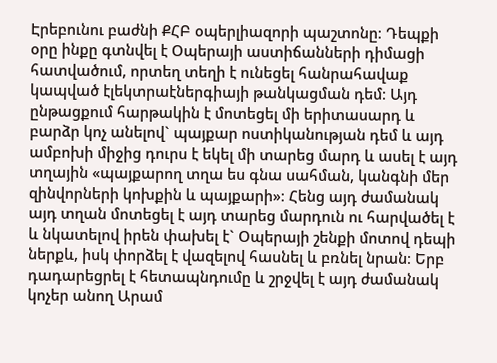Էրեբունու բաժնի ՔՀԲ օպերլիազորի պաշտոնը։ Դեպքի օրը ինքը գտնվել է Օպերայի աստիճանների դիմացի հատվածում, որտեղ տեղի է ունեցել հանրահավաք կապված էլեկտրաէներգիայի թանկացման դեմ։ Այդ ընթացքում հարթակին է մոտեցել մի երիտասարդ և բարձր կոչ անելով` պայքար ոստիկանության դեմ և այդ ամբոխի միջից դուրս է եկել մի տարեց մարդ և ասել է այդ տղային «պայքարող տղա ես գնա սահման, կանգնի մեր զինվորների կոխքին և պայքարի»։ Հենց այդ ժամանակ այդ տղան մոտեցել է այդ տարեց մարդուն ու հարվածել է և նկատելով իրեն փախել է` Օպերայի շենքի մոտով դեպի ներքև, իսկ փորձել է վազելով հասնել և բռնել նրան։ Երբ դադարեցրել է հետապնդումը և շրջվել է այդ ժամանակ կոչեր անող Արամ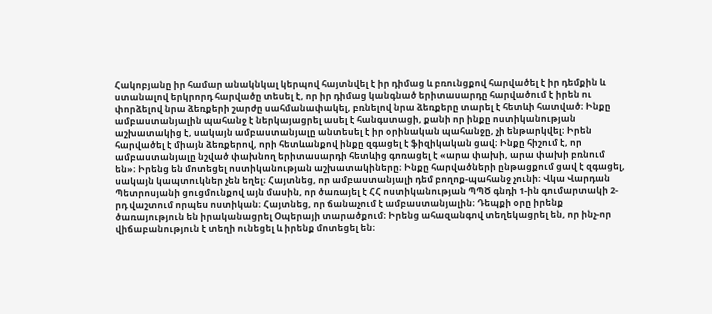Հակոբյանը իր համար անակնկալ կերպով հայտնվել է իր դիմաց և բռունցքով հարվածել է իր դեմքին և ստանալով երկրորդ հարվածը տեսել է, որ իր դիմաց կանգնած երիտասարդը հարվածում է իրեն ու փորձելով նրա ձեռքերի շարժը սահմանափակել, բռնելով նրա ձեռքերը տարել է հետևի հատված։ Ինքը ամբաստանյալին պահանջ է ներկայացրել ասել է հանգստացի, քանի որ ինքը ոստիկանության աշխատակից է, սակայն ամբաստանյալը անտեսել է իր օրինական պահանջը, չի ենթարկվել։ Իրեն հարվածել է միայն ձեռքերով, որի հետևանքով ինքը զգացել է ֆիզիկական ցավ։ Ինքը հիշում է, որ ամբաստանյալը նշված փախնող երիտասարդի հետևից գոռացել է «արա փախի, արա փախի բռնում են»։ Իրենց են մոտեցել ոստիկանության աշխատակիները։ Ինքը հարվածների ընթացքում ցավ է զգացել, սակայն կապտուկներ չեն եղել։ Հայտնեց, որ ամբաստանյալի դեմ բողոք-պահանջ չունի։ Վկա Վարդան Պետրոսյանի ցուցմունքով այն մասին, որ ծառայել է ՀՀ ոստիկանության ՊՊԾ գնդի 1-ին գումարտակի 2-րդ վաշտում որպես ոստիկան։ Հայտնեց, որ ճանաչում է ամբաստանյալին։ Դեպքի օրը իրենք ծառայություն են իրականացրել Օպերայի տարածքում։ Իրենց ահազանգով տեղեկացրել են, որ ինչ-որ վիճաբանություն է տեղի ունեցել և իրենք մոտեցել են։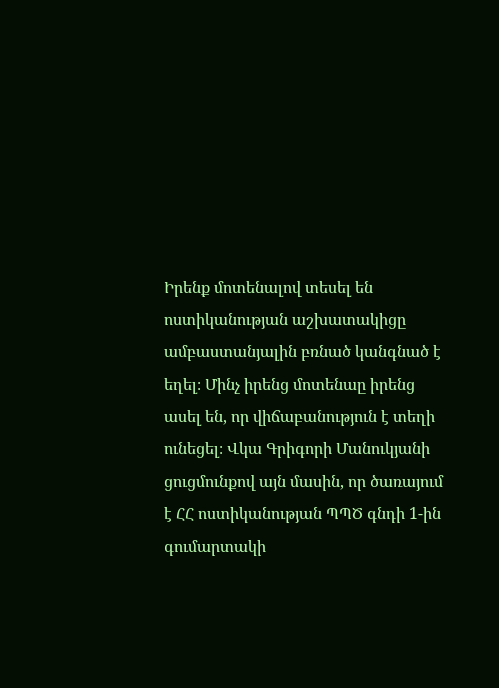Իրենք մոտենալով տեսել են ոստիկանության աշխատակիցը ամբաստանյալին բռնած կանգնած է եղել։ Մինչ իրենց մոտենաը իրենց ասել են, որ վիճաբանություն է տեղի ունեցել։ Վկա Գրիգորի Մանուկյանի ցուցմունքով այն մասին, որ ծառայում է ՀՀ ոստիկանության ՊՊԾ գնդի 1-ին գումարտակի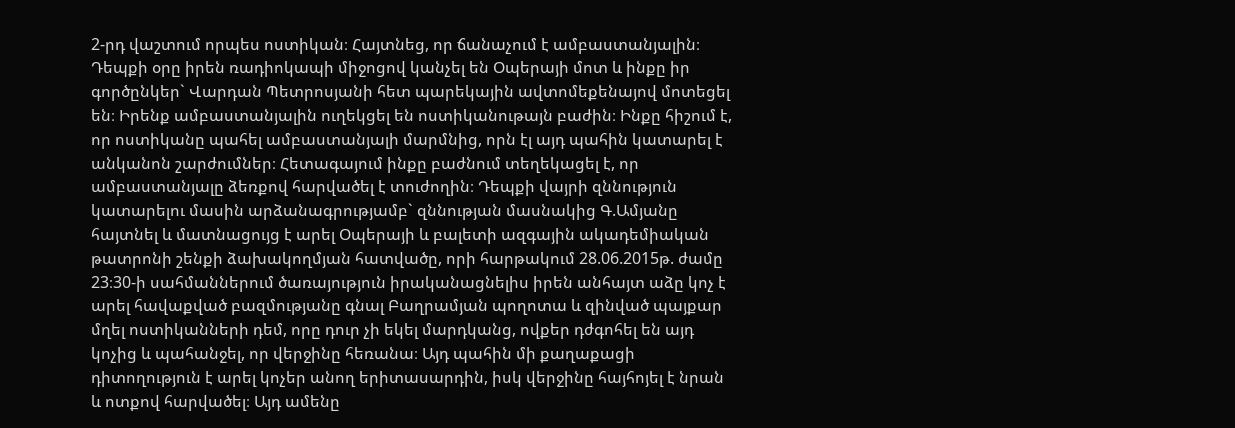2-րդ վաշտում որպես ոստիկան։ Հայտնեց, որ ճանաչում է ամբաստանյալին։ Դեպքի օրը իրեն ռադիոկապի միջոցով կանչել են Օպերայի մոտ և ինքը իր գործընկեր` Վարդան Պետրոսյանի հետ պարեկային ավտոմեքենայով մոտեցել են։ Իրենք ամբաստանյալին ուղեկցել են ոստիկանութայն բաժին։ Ինքը հիշում է, որ ոստիկանը պահել ամբաստանյալի մարմնից, որն էլ այդ պահին կատարել է անկանոն շարժումներ։ Հետագայում ինքը բաժնում տեղեկացել է, որ ամբաստանյալը ձեռքով հարվածել է տուժողին։ Դեպքի վայրի զննություն կատարելու մասին արձանագրությամբ` զննության մասնակից Գ.Ամյանը հայտնել և մատնացույց է արել Օպերայի և բալետի ազգային ակադեմիական թատրոնի շենքի ձախակողմյան հատվածը, որի հարթակում 28.06.2015թ. ժամը 23։30-ի սահմաններում ծառայություն իրականացնելիս իրեն անհայտ աձը կոչ է արել հավաքված բազմությանը գնալ Բաղրամյան պողոտա և զինված պայքար մղել ոստիկանների դեմ, որը դուր չի եկել մարդկանց, ովքեր դժգոհել են այդ կոչից և պահանջել, որ վերջինը հեռանա։ Այդ պահին մի քաղաքացի դիտողություն է արել կոչեր անող երիտասարդին, իսկ վերջինը հայհոյել է նրան և ոտքով հարվածել։ Այդ ամենը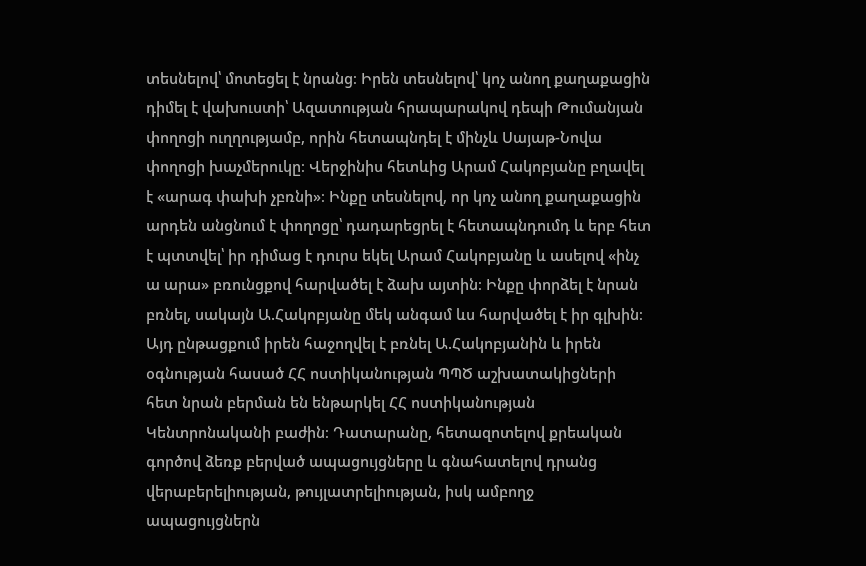տեսնելով՝ մոտեցել է նրանց։ Իրեն տեսնելով՝ կոչ անող քաղաքացին դիմել է վախուստի՝ Ազատության հրապարակով դեպի Թումանյան փողոցի ուղղությամբ, որին հետապնդել է մինչև Սայաթ-Նովա փողոցի խաչմերուկը։ Վերջինիս հետևից Արամ Հակոբյանը բղավել է «արագ փախի չբռնի»։ Ինքը տեսնելով, որ կոչ անող քաղաքացին արդեն անցնում է փողոցը՝ դադարեցրել է հետապնդումդ և երբ հետ է պտտվել՝ իր դիմաց է դուրս եկել Արամ Հակոբյանը և ասելով «ինչ ա արա» բռունցքով հարվածել է ձախ այտին։ Ինքը փորձել է նրան բռնել, սակայն Ա.Հակոբյանը մեկ անգամ ևս հարվածել է իր գլխին։ Այդ ընթացքում իրեն հաջողվել է բռնել Ա.Հակոբյանին և իրեն օգնության հասած ՀՀ ոստիկանության ՊՊԾ աշխատակիցների հետ նրան բերման են ենթարկել ՀՀ ոստիկանության Կենտրոնականի բաժին։ Դատարանը, հետազոտելով քրեական գործով ձեռք բերված ապացույցները և գնահատելով դրանց վերաբերելիության, թույլատրելիության, իսկ ամբողջ ապացույցներն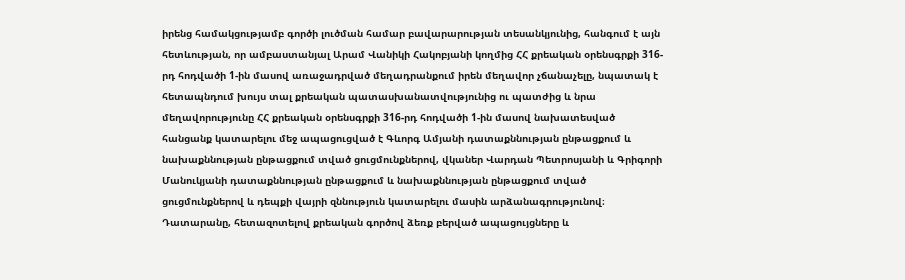իրենց համակցությամբ գործի լուծման համար բավարարության տեսանկյունից, հանգում է այն հետևության, որ ամբաստանյալ Արամ Վանիկի Հակոբյանի կողմից ՀՀ քրեական օրենսգրքի 316-րդ հոդվածի 1-ին մասով առաջադրված մեղադրանքում իրեն մեղավոր չճանաչելը, նպատակ է հետապնդում խույս տալ քրեական պատասխանատվությունից ու պատժից և նրա մեղավորությունը ՀՀ քրեական օրենսգրքի 316-րդ հոդվածի 1-ին մասով նախատեսված հանցանք կատարելու մեջ ապացուցված է Գևորգ Ամյանի դատաքննության ընթացքում և նախաքննության ընթացքում տված ցուցմունքներով, վկաներ Վարդան Պետրոսյանի և Գրիգորի Մանուկյանի դատաքննության ընթացքում և նախաքննության ընթացքում տված ցուցմունքներով և դեպքի վայրի զննություն կատարելու մասին արձանագրությունով։ Դատարանը, հետազոտելով քրեական գործով ձեռք բերված ապացույցները և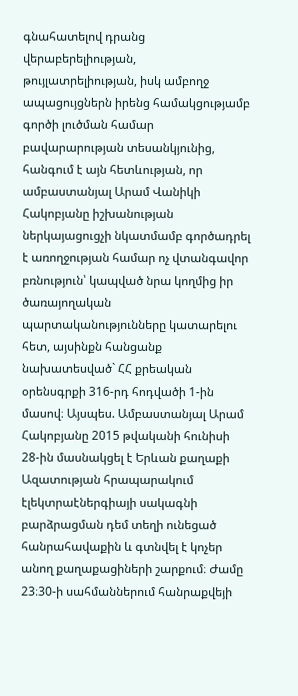գնահատելով դրանց վերաբերելիության, թույլատրելիության, իսկ ամբողջ ապացույցներն իրենց համակցությամբ գործի լուծման համար բավարարության տեսանկյունից, հանգում է այն հետևության, որ ամբաստանյալ Արամ Վանիկի Հակոբյանը իշխանության ներկայացուցչի նկատմամբ գործադրել է առողջության համար ոչ վտանգավոր բռնություն՝ կապված նրա կողմից իր ծառայողական պարտականությունները կատարելու հետ, այսինքն հանցանք նախատեսված` ՀՀ քրեական օրենսգրքի 316-րդ հոդվածի 1-ին մասով։ Այսպես. Ամբաստանյալ Արամ Հակոբյանը 2015 թվականի հունիսի 28-ին մասնակցել է Երևան քաղաքի Ազատության հրապարակում էլեկտրաէներգիայի սակագնի բարձրացման դեմ տեղի ունեցած հանրահավաքին և գտնվել է կոչեր անող քաղաքացիների շարքում։ Ժամը 23։30-ի սահմաններում հանրաքվեյի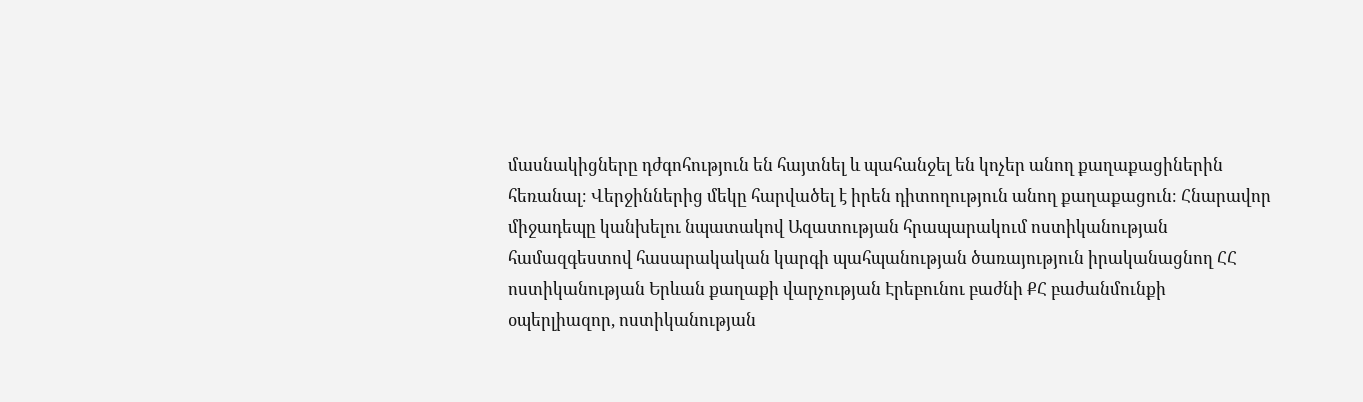մասնակիցները դժգոհություն են հայտնել և պահանջել են կոչեր անող քաղաքացիներին հեռանալ։ Վերջիններից մեկը հարվածել է իրեն դիտողություն անող քաղաքացուն։ Հնարավոր միջադեպը կանխելու նպատակով Ազատության հրապարակում ոստիկանության համազգեստով հասարակական կարգի պահպանության ծառայություն իրականացնող ՀՀ ոստիկանության Երևան քաղաքի վարչության Էրեբունու բաժնի ՔՀ բաժանմունքի օպերլիազոր, ոստիկանության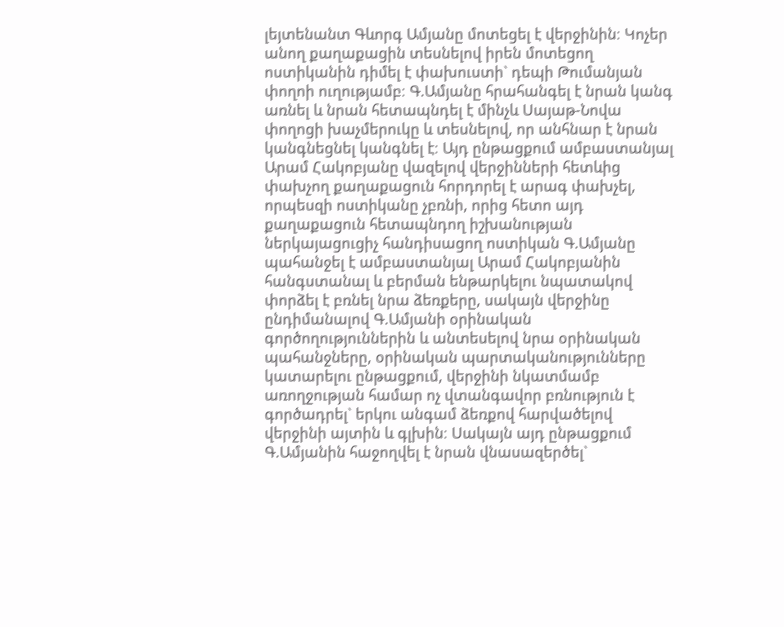լեյտենանտ Գևորգ Ամյանը մոտեցել է վերջինին։ Կոչեր անող քաղաքացին տեսնելով իրեն մոտեցող ոստիկանին դիմել է փախուստի` դեպի Թումանյան փողոի ուղությամբ։ Գ.Ամյանը հրահանգել է նրան կանգ առնել և նրան հետապնդել է մինչև Սայաթ-Նովա փողոցի խաչմերուկը և տեսնելով, որ անհնար է նրան կանգնեցնել կանգնել է։ Այդ ընթացքում ամբաստանյալ Արամ Հակոբյանը վազելով վերջինների հետևից փախչող քաղաքացուն հորդորել է արագ փախչել, որպեսզի ոստիկանը չբռնի, որից հետո այդ քաղաքացուն հետապնդող իշխանության ներկայացուցիչ հանդիսացող ոստիկան Գ.Ամյանը պահանջել է ամբաստանյալ Արամ Հակոբյանին հանգստանալ և բերման ենթարկելու նպատակով փորձել է բռնել նրա ձեռքերը, սակայն վերջինը ընդիմանալով Գ.Ամյանի օրինական գործողություններին և անտեսելով նրա օրինական պահանջները, օրինական պարտականությունները կատարելու ընթացքում, վերջինի նկատմամբ առողջության համար ոչ վտանգավոր բռնություն է գործադրել` երկու անգամ ձեռքով հարվածելով վերջինի այտին և գլխին։ Սակայն այդ ընթացքում Գ.Ամյանին հաջողվել է նրան վնասազերծել`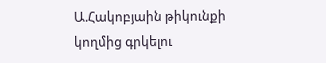Ա.Հակոբյաին թիկունքի կողմից գրկելու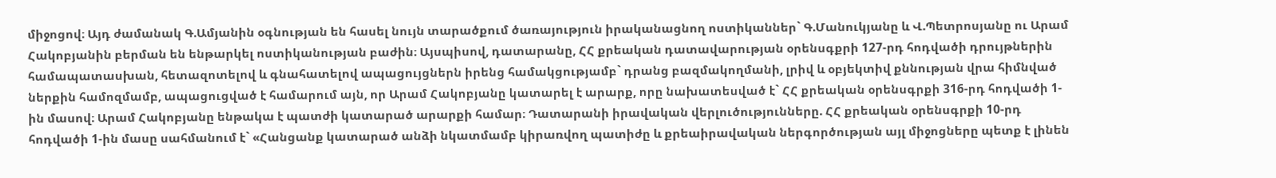միջոցով։ Այդ ժամանակ Գ.Ամյանին օգնության են հասել նույն տարածքում ծառայություն իրականացնող ոստիկաններ` Գ.Մանուկյանը և Վ.Պետրոսյանը ու Արամ Հակոբյանին բերման են ենթարկել ոստիկանության բաժին։ Այսպիսով, դատարանը, ՀՀ քրեական դատավարության օրենսգքրի 127-րդ հոդվածի դրույթներին համապատասխան, հետազոտելով և գնահատելով ապացույցներն իրենց համակցությամբ` դրանց բազմակողմանի, լրիվ և օբյեկտիվ քննության վրա հիմնված ներքին համոզմամբ, ապացուցված է համարում այն, որ Արամ Հակոբյանը կատարել է արարք, որը նախատեսված է` ՀՀ քրեական օրենսգրքի 316-րդ հոդվածի 1-ին մասով։ Արամ Հակոբյանը ենթակա է պատժի կատարած արարքի համար։ Դատարանի իրավական վերլուծությունները. ՀՀ քրեական օրենսգրքի 10-րդ հոդվածի 1-ին մասը սահմանում է` «Հանցանք կատարած անձի նկատմամբ կիրառվող պատիժը և քրեաիրավական ներգործության այլ միջոցները պետք է լինեն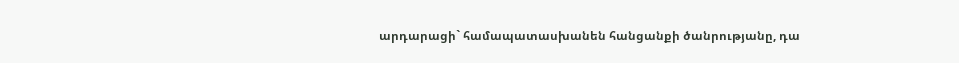արդարացի` համապատասխանեն հանցանքի ծանրությանը, դա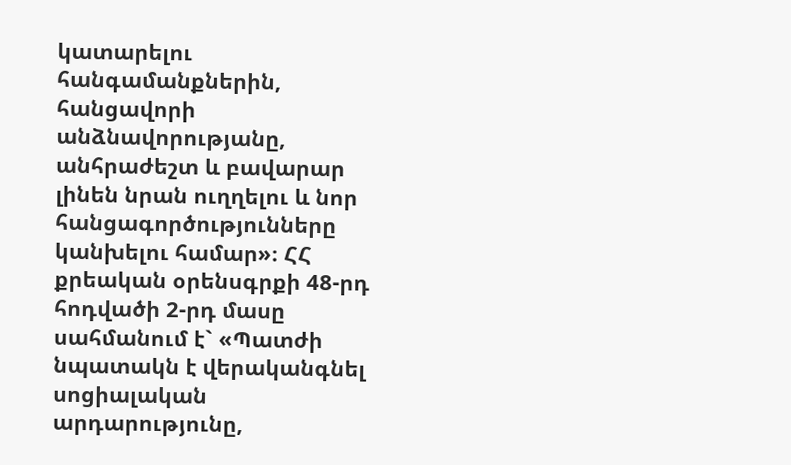կատարելու հանգամանքներին, հանցավորի անձնավորությանը, անհրաժեշտ և բավարար լինեն նրան ուղղելու և նոր հանցագործությունները կանխելու համար»։ ՀՀ քրեական օրենսգրքի 48-րդ հոդվածի 2-րդ մասը սահմանում է` «Պատժի նպատակն է վերականգնել սոցիալական արդարությունը,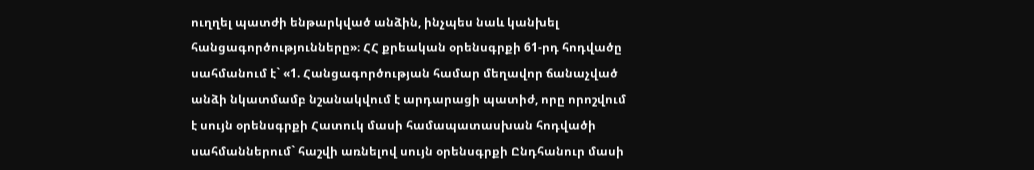ուղղել պատժի ենթարկված անձին, ինչպես նաև կանխել հանցագործությունները»։ ՀՀ քրեական օրենսգրքի 61-րդ հոդվածը սահմանում է` «1. Հանցագործության համար մեղավոր ճանաչված անձի նկատմամբ նշանակվում է արդարացի պատիժ, որը որոշվում է սույն օրենսգրքի Հատուկ մասի համապատասխան հոդվածի սահմաններում` հաշվի առնելով սույն օրենսգրքի Ընդհանուր մասի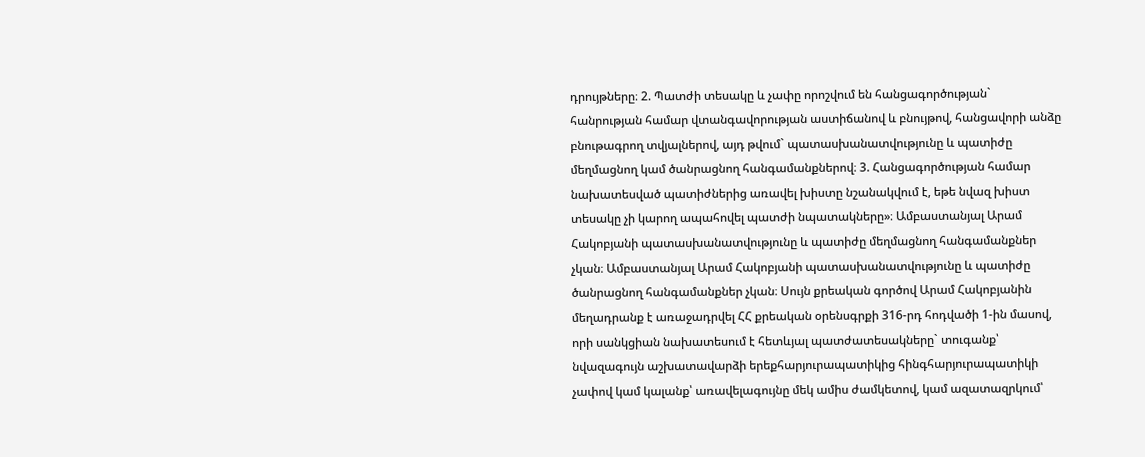դրույթները։ 2. Պատժի տեսակը և չափը որոշվում են հանցագործության` հանրության համար վտանգավորության աստիճանով և բնույթով, հանցավորի անձը բնութագրող տվյալներով, այդ թվում` պատասխանատվությունը և պատիժը մեղմացնող կամ ծանրացնող հանգամանքներով։ 3. Հանցագործության համար նախատեսված պատիժներից առավել խիստը նշանակվում է, եթե նվազ խիստ տեսակը չի կարող ապահովել պատժի նպատակները»։ Ամբաստանյալ Արամ Հակոբյանի պատասխանատվությունը և պատիժը մեղմացնող հանգամանքներ չկան։ Ամբաստանյալ Արամ Հակոբյանի պատասխանատվությունը և պատիժը ծանրացնող հանգամանքներ չկան։ Սույն քրեական գործով Արամ Հակոբյանին մեղադրանք է առաջադրվել ՀՀ քրեական օրենսգրքի 316-րդ հոդվածի 1-ին մասով, որի սանկցիան նախատեսում է հետևյալ պատժատեսակները` տուգանք՝ նվազագույն աշխատավարձի երեքհարյուրապատիկից հինգհարյուրապատիկի չափով կամ կալանք՝ առավելագույնը մեկ ամիս ժամկետով, կամ ազատազրկում՝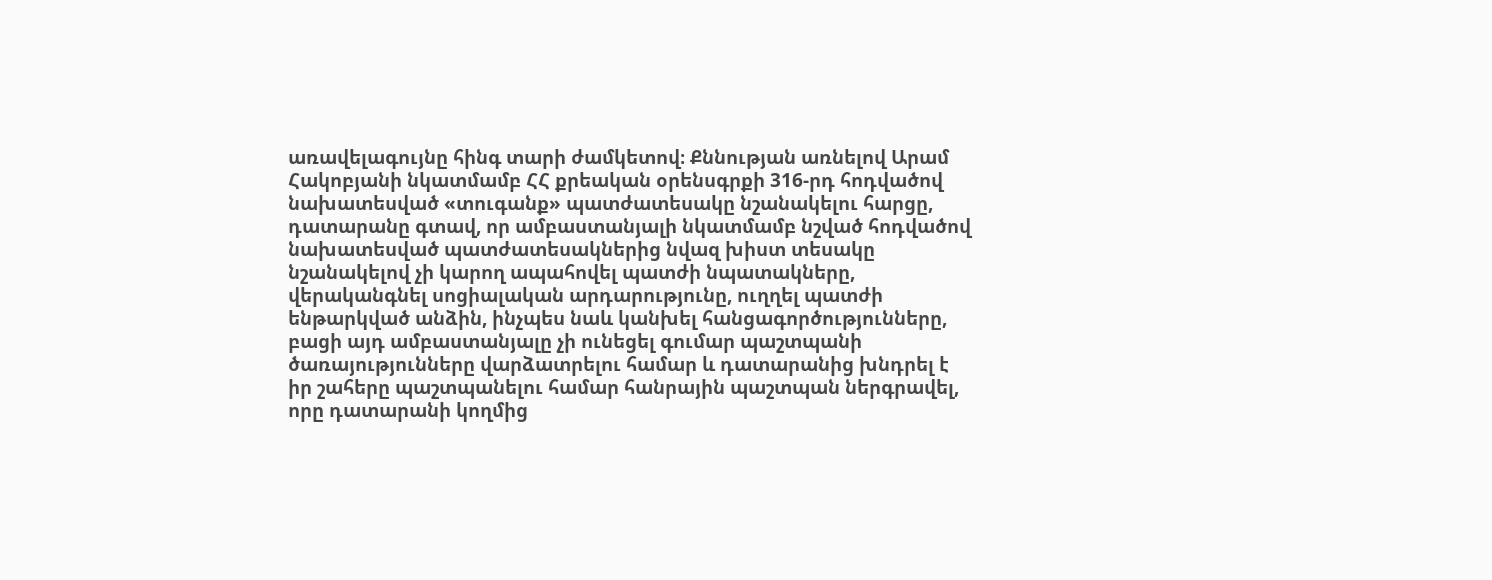առավելագույնը հինգ տարի ժամկետով։ Քննության առնելով Արամ Հակոբյանի նկատմամբ ՀՀ քրեական օրենսգրքի 316-րդ հոդվածով նախատեսված «տուգանք» պատժատեսակը նշանակելու հարցը, դատարանը գտավ, որ ամբաստանյալի նկատմամբ նշված հոդվածով նախատեսված պատժատեսակներից նվազ խիստ տեսակը նշանակելով չի կարող ապահովել պատժի նպատակները, վերականգնել սոցիալական արդարությունը, ուղղել պատժի ենթարկված անձին, ինչպես նաև կանխել հանցագործությունները, բացի այդ ամբաստանյալը չի ունեցել գումար պաշտպանի ծառայությունները վարձատրելու համար և դատարանից խնդրել է իր շահերը պաշտպանելու համար հանրային պաշտպան ներգրավել, որը դատարանի կողմից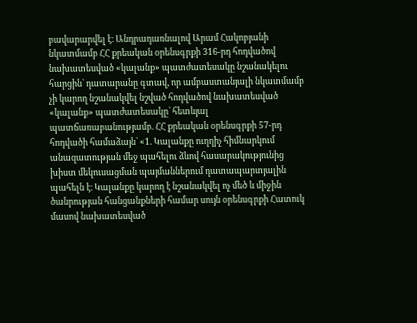բավարարվել է։ Անդրադառնալով Արամ Հակոբյանի նկատմամբ ՀՀ քրեական օրենսգրքի 316-րդ հոդվածով նախատեսված «կալանք» պատժատեսակը նշանակելու հարցին` դատարանը գտավ, որ ամբաստանյալի նկատմամբ չի կարող նշանակվել նշված հոդվածով նախատեսված «կալանք» պատժատեսակը` հետևյալ պատճառաբանությամբ. ՀՀ քրեական օրենսգրքի 57-րդ հոդվածի համաձայն` «1. Կալանքը ուղղիչ հիմնարկում անազատության մեջ պահելու ձևով հասարակությունից խիստ մեկուսացման պայմաններում դատապարտյալին պահելն է։ Կալանքը կարող է նշանակվել ոչ մեծ և միջին ծանրության հանցանքների համար սույն օրենսգրքի Հատուկ մասով նախատեսված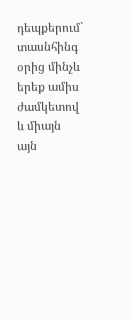դեպքերում` տասնհինգ օրից մինչև երեք ամիս ժամկետով և միայն այն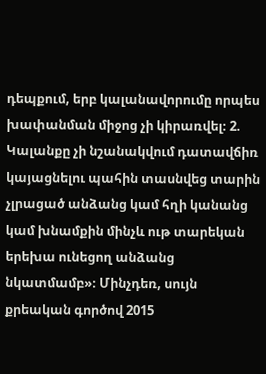դեպքում, երբ կալանավորումը որպես խափանման միջոց չի կիրառվել։ 2. Կալանքը չի նշանակվում դատավճիռ կայացնելու պահին տասնվեց տարին չլրացած անձանց կամ հղի կանանց կամ խնամքին մինչև ութ տարեկան երեխա ունեցող անձանց նկատմամբ»։ Մինչդեռ, սույն քրեական գործով 2015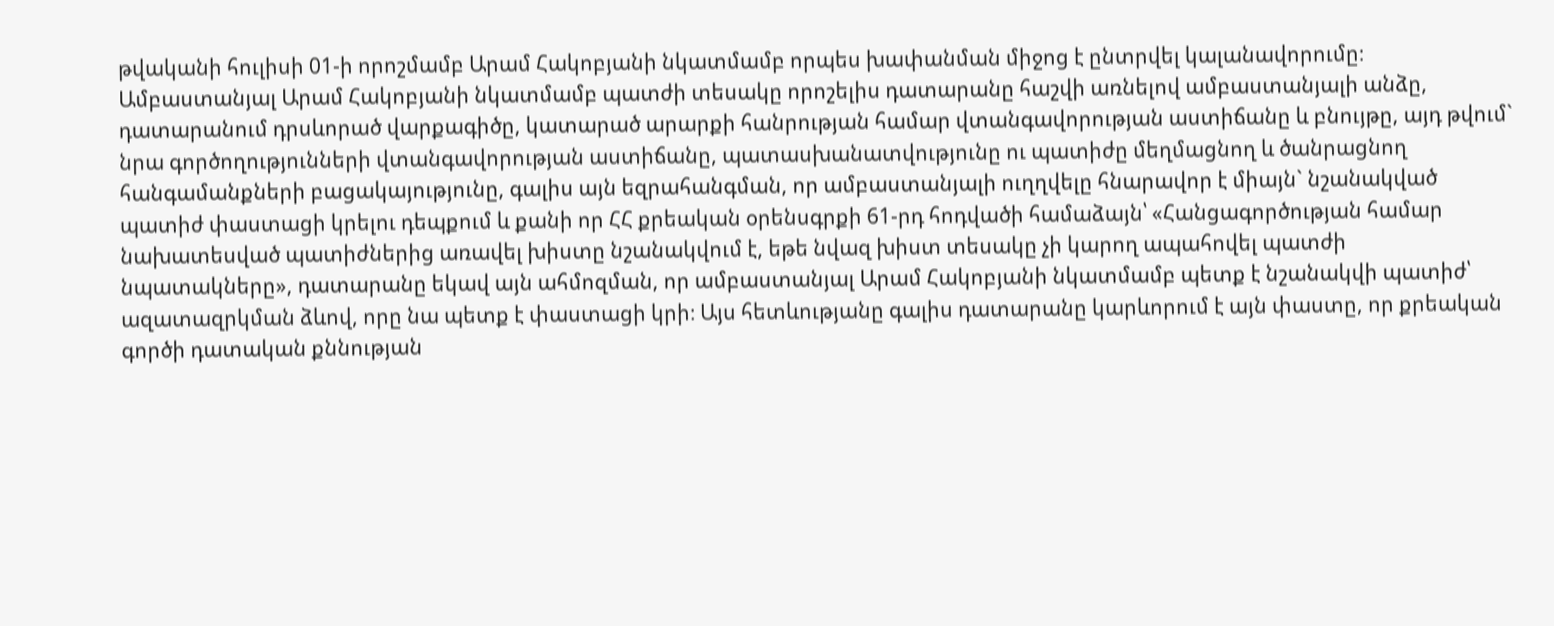թվականի հուլիսի 01-ի որոշմամբ Արամ Հակոբյանի նկատմամբ որպես խափանման միջոց է ընտրվել կալանավորումը։ Ամբաստանյալ Արամ Հակոբյանի նկատմամբ պատժի տեսակը որոշելիս դատարանը հաշվի առնելով ամբաստանյալի անձը, դատարանում դրսևորած վարքագիծը, կատարած արարքի հանրության համար վտանգավորության աստիճանը և բնույթը, այդ թվում` նրա գործողությունների վտանգավորության աստիճանը, պատասխանատվությունը ու պատիժը մեղմացնող և ծանրացնող հանգամանքների բացակայությունը, գալիս այն եզրահանգման, որ ամբաստանյալի ուղղվելը հնարավոր է միայն` նշանակված պատիժ փաստացի կրելու դեպքում և քանի որ ՀՀ քրեական օրենսգրքի 61-րդ հոդվածի համաձայն՝ «Հանցագործության համար նախատեսված պատիժներից առավել խիստը նշանակվում է, եթե նվազ խիստ տեսակը չի կարող ապահովել պատժի նպատակները», դատարանը եկավ այն ահմոզման, որ ամբաստանյալ Արամ Հակոբյանի նկատմամբ պետք է նշանակվի պատիժ՝ ազատազրկման ձևով, որը նա պետք է փաստացի կրի։ Այս հետևությանը գալիս դատարանը կարևորում է այն փաստը, որ քրեական գործի դատական քննության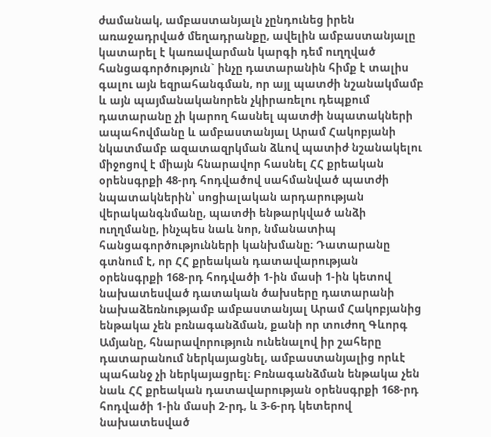ժամանակ, ամբաստանյալն չընդունեց իրեն առաջադրված մեղադրանքը, ավելին ամբաստանյալը կատարել է կառավարման կարգի դեմ ուղղված հանցագործություն` ինչը դատարանին հիմք է տալիս գալու այն եզրահանգման, որ այլ պատժի նշանակմամբ և այն պայմանականորեն չկիրառելու դեպքում դատարանը չի կարող հասնել պատժի նպատակների ապահովմանը և ամբաստանյալ Արամ Հակոբյանի նկատմամբ ազատազրկման ձևով պատիժ նշանակելու միջոցով է միայն հնարավոր հասնել ՀՀ քրեական օրենսգրքի 48-րդ հոդվածով սահմանված պատժի նպատակներին՝ սոցիալական արդարության վերականգնմանը, պատժի ենթարկված անձի ուղղմանը, ինչպես նաև նոր, նմանատիպ հանցագործությունների կանխմանը։ Դատարանը գտնում է, որ ՀՀ քրեական դատավարության օրենսգրքի 168-րդ հոդվածի 1-ին մաuի 1-ին կետով նախատեսված դատական ծախսերը դատարանի նախաձեռնությամբ ամբաստանյալ Արամ Հակոբյանից ենթակա չեն բռնագանձման, քանի որ տուժող Գևորգ Ամյանը, հնարավորություն ունենալով իր շահերը դատարանում ներկայացնել, ամբաստանյալից որևէ պահանջ չի ներկայացրել։ Բռնագանձման ենթակա չեն նաև ՀՀ քրեական դատավարության օրենսգրքի 168-րդ հոդվածի 1-ին մասի 2-րդ, և 3-6-րդ կետերով նախատեսված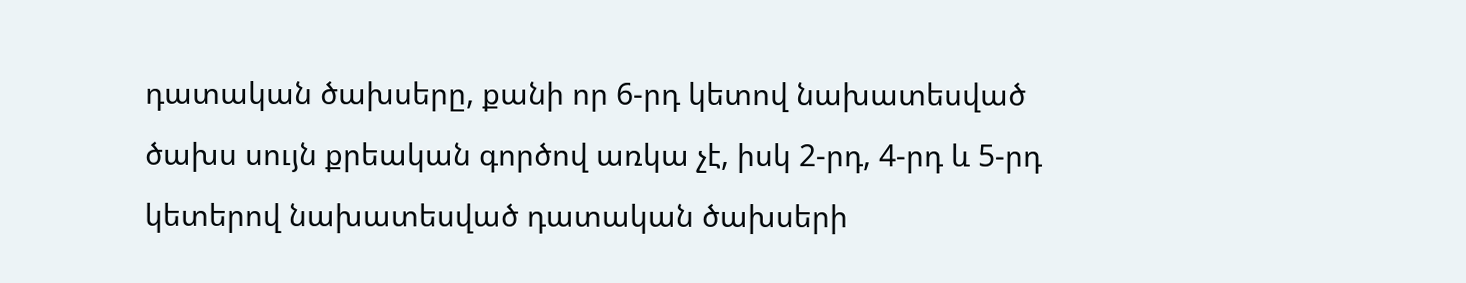դատական ծախսերը, քանի որ 6-րդ կետով նախատեսված ծախս սույն քրեական գործով առկա չէ, իսկ 2-րդ, 4-րդ և 5-րդ կետերով նախատեսված դատական ծախսերի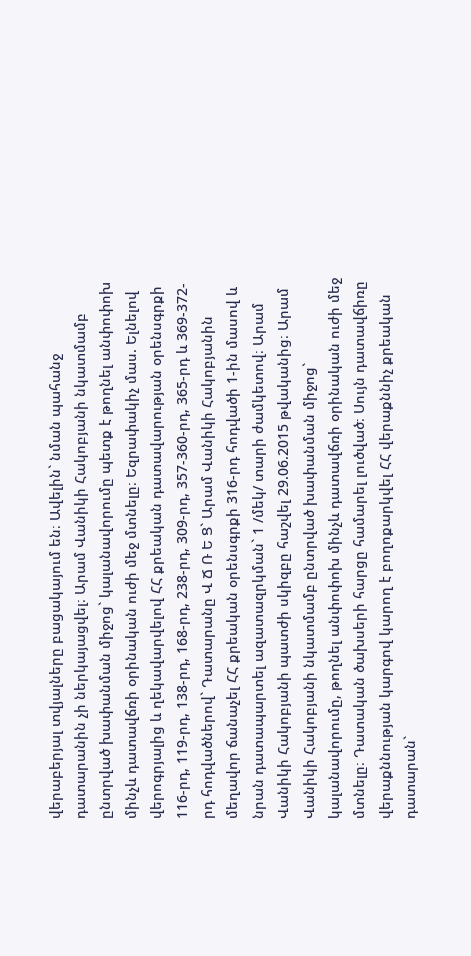վերաբերյալ տվյալները բացակայում են։ Ավելին` նման պահանջ դատարանին չի ներկայացվել։ Արամ Վանիկի Հակոբյանի նկատմամբ ընտրված խափանման միջոց` կալանավորումը պետք է թողնել անփոփոխ մինչև դատավճռի օրինական ուժի մեջ մտնելը։ Եզրափակիչ մաս. Ելնելով վերոգրյալից և ղեկավարվելով ՀՀ քրեական դատավարության օրենսգրքի 116-րդ, 119-րդ, 138-րդ, 168-րդ, 238-րդ, 309-րդ, 357-360-րդ, 365-րդ և 369-372-րդ հոդվածներով` Դատարանը Վ Ճ Ռ Ե Ց` Արամ Վանիկի Հակոբյանին մեղավոր ճանաչել ՀՀ քրեական օրենսգրքի 316-րդ հոդվածի 1-ին մասով և նրան դատապարտել ազատազրկման` 1 /մեկ/ տարի ժամկետով։ Արամ Վանիկի Հակոբյանի պատժի սկիզբը հաշվել 29.06.2015 թվականից։ Արամ Վանիկի Հակոբյանի նկատմամբ ընտրված խափանման միջոց` կալանավորումը, թողնել անփոփոխ մինչև դատավճռի օրինական ուժի մեջ մտնելը։ Դատական ծախսերի հարցը համարել լուծված։ Սույն դատավճիռը վերաքննության կարգով կարող է բողոքարկվել ՀՀ վերաքննիչ քրեական դատարան`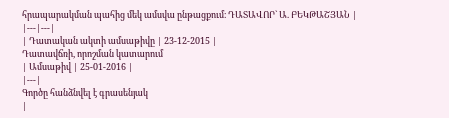հրապարակման պահից մեկ ամսվա ընթացքում։ ԴԱՏԱՎՈՐ` Ա. ԲԵԿԹԱՇՅԱՆ |
|---|---|
| Դատական ակտի ամսաթիվը | 23-12-2015 |
Դատավճռի, որոշման կատարում
| Ամսաթիվ | 25-01-2016 |
|---|
Գործը հանձնվել է գրասենյակ
|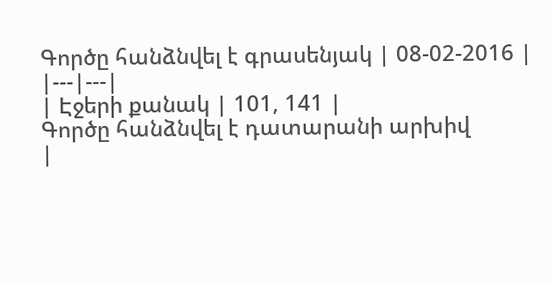Գործը հանձնվել է գրասենյակ | 08-02-2016 |
|---|---|
| Էջերի քանակ | 101, 141 |
Գործը հանձնվել է դատարանի արխիվ
|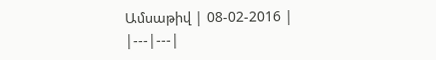Ամսաթիվ | 08-02-2016 |
|---|---|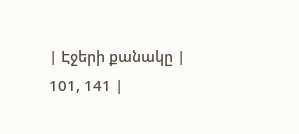| Էջերի քանակը | 101, 141 |